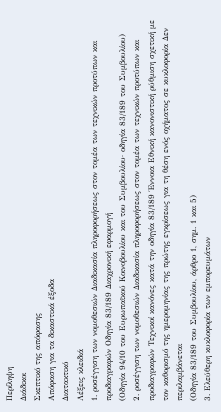Περίληψη
Διάδικοι
Σκεπτικό της απόφασης
Απόφαση για τα δικαστικά έξοδα
Διατακτικό
Λέξεις κλειδιά
1. ροσέγγιση των νομοθεσιών Διαδικασία πληροφορήσεως στον τομέα των τεχνικών προτύπων και προδιαγραφών Οδηγία 83/189 Διαχρονική εφαρμογή
(Οδηγία 94/10 του Ευρωπαϊκού Κοινοβουλίου και του Συμβουλίου· οδηγία 83/189 του Συμβουλίου)
2. ροσέγγιση των νομοθεσιών Διαδικασία πληροφορήσεως στον τομέα των τεχνικών προτύπων και προδιαγραφών Τεχνικοί κανόνες κατά την οδηγία 83/189 Έννοια Εθνική κανονιστική ρύθμιση σχετική με τον καθορισμό της ημερομηνίας της πρώτης εγκρίσεως για τη θέση ενός οχήματος σε κυκλοφορία Δεν περιλαμβάνεται
(Οδηγία 83/189 του Συμβουλίου, άρθρο 1, σημ. 1 και 5)
3. Ελεύθερη κυκλοφορία των εμπορευμάτων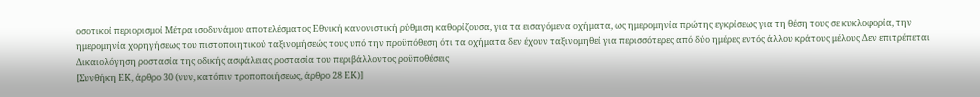οσοτικοί περιορισμοί Μέτρα ισοδυνάμου αποτελέσματος Εθνική κανονιστική ρύθμιση καθορίζουσα, για τα εισαγόμενα οχήματα, ως ημερομηνία πρώτης εγκρίσεως για τη θέση τους σε κυκλοφορία, την ημερομηνία χορηγήσεως του πιστοποιητικού ταξινομήσεώς τους υπό την προϋπόθεση ότι τα οχήματα δεν έχουν ταξινομηθεί για περισσότερες από δύο ημέρες εντός άλλου κράτους μέλους Δεν επιτρέπεται Δικαιολόγηση ροστασία της οδικής ασφάλειας ροστασία του περιβάλλοντος ροϋποθέσεις
[Συνθήκη ΕΚ, άρθρο 30 (νυν, κατόπιν τροποποιήσεως, άρθρο 28 ΕΚ)]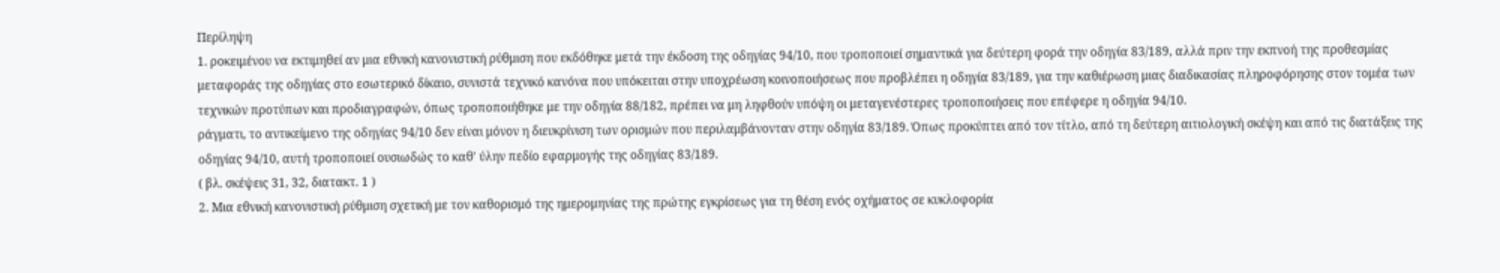Περίληψη
1. ροκειμένου να εκτιμηθεί αν μια εθνική κανονιστική ρύθμιση που εκδόθηκε μετά την έκδοση της οδηγίας 94/10, που τροποποιεί σημαντικά για δεύτερη φορά την οδηγία 83/189, αλλά πριν την εκπνοή της προθεσμίας μεταφοράς της οδηγίας στο εσωτερικό δίκαιο, συνιστά τεχνικό κανόνα που υπόκειται στην υποχρέωση κοινοποιήσεως που προβλέπει η οδηγία 83/189, για την καθιέρωση μιας διαδικασίας πληροφόρησης στον τομέα των τεχνικών προτύπων και προδιαγραφών, όπως τροποποιήθηκε με την οδηγία 88/182, πρέπει να μη ληφθούν υπόψη οι μεταγενέστερες τροποποιήσεις που επέφερε η οδηγία 94/10.
ράγματι, το αντικείμενο της οδηγίας 94/10 δεν είναι μόνον η διευκρίνιση των ορισμών που περιλαμβάνονταν στην οδηγία 83/189. Όπως προκύπτει από τον τίτλο, από τη δεύτερη αιτιολογική σκέψη και από τις διατάξεις της οδηγίας 94/10, αυτή τροποποιεί ουσιωδώς το καθ' ύλην πεδίο εφαρμογής της οδηγίας 83/189.
( βλ. σκέψεις 31, 32, διατακτ. 1 )
2. Μια εθνική κανονιστική ρύθμιση σχετική με τον καθορισμό της ημερομηνίας της πρώτης εγκρίσεως για τη θέση ενός οχήματος σε κυκλοφορία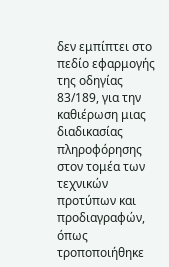δεν εμπίπτει στο πεδίο εφαρμογής της οδηγίας 83/189, για την καθιέρωση μιας διαδικασίας πληροφόρησης στον τομέα των τεχνικών προτύπων και προδιαγραφών, όπως τροποποιήθηκε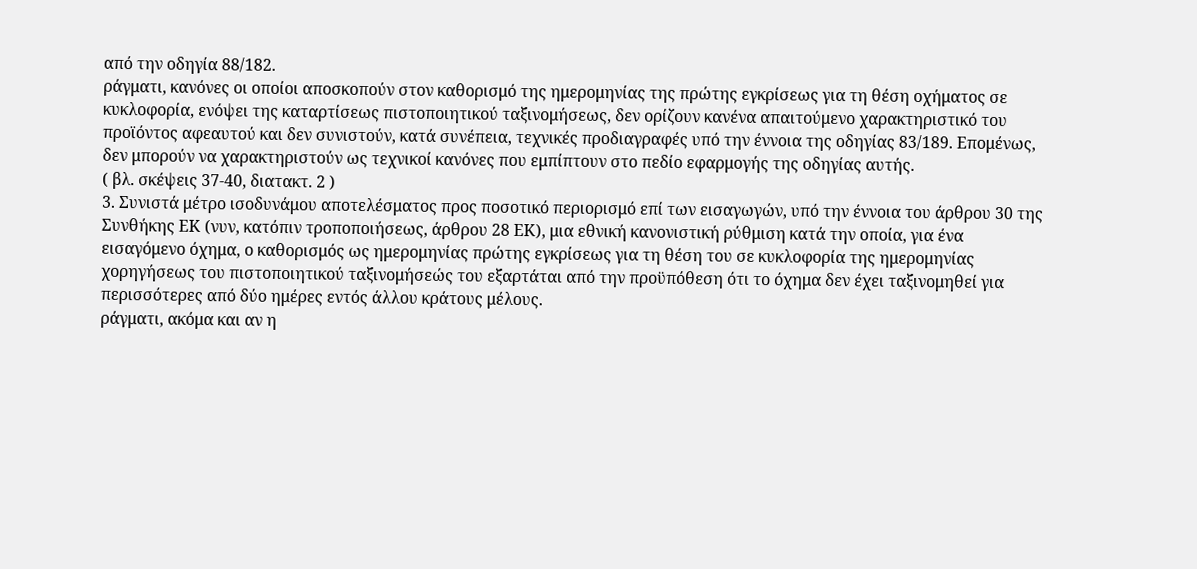από την οδηγία 88/182.
ράγματι, κανόνες οι οποίοι αποσκοπούν στον καθορισμό της ημερομηνίας της πρώτης εγκρίσεως για τη θέση οχήματος σε κυκλοφορία, ενόψει της καταρτίσεως πιστοποιητικού ταξινομήσεως, δεν ορίζουν κανένα απαιτούμενο χαρακτηριστικό του προϊόντος αφεαυτού και δεν συνιστούν, κατά συνέπεια, τεχνικές προδιαγραφές υπό την έννοια της οδηγίας 83/189. Επομένως, δεν μπορούν να χαρακτηριστούν ως τεχνικοί κανόνες που εμπίπτουν στο πεδίο εφαρμογής της οδηγίας αυτής.
( βλ. σκέψεις 37-40, διατακτ. 2 )
3. Συνιστά μέτρο ισοδυνάμου αποτελέσματος προς ποσοτικό περιορισμό επί των εισαγωγών, υπό την έννοια του άρθρου 30 της Συνθήκης ΕΚ (νυν, κατόπιν τροποποιήσεως, άρθρου 28 ΕΚ), μια εθνική κανονιστική ρύθμιση κατά την οποία, για ένα εισαγόμενο όχημα, ο καθορισμός ως ημερομηνίας πρώτης εγκρίσεως για τη θέση του σε κυκλοφορία της ημερομηνίας χορηγήσεως του πιστοποιητικού ταξινομήσεώς του εξαρτάται από την προϋπόθεση ότι το όχημα δεν έχει ταξινομηθεί για περισσότερες από δύο ημέρες εντός άλλου κράτους μέλους.
ράγματι, ακόμα και αν η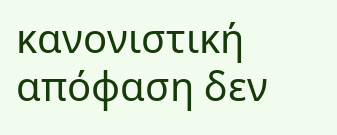κανονιστική απόφαση δεν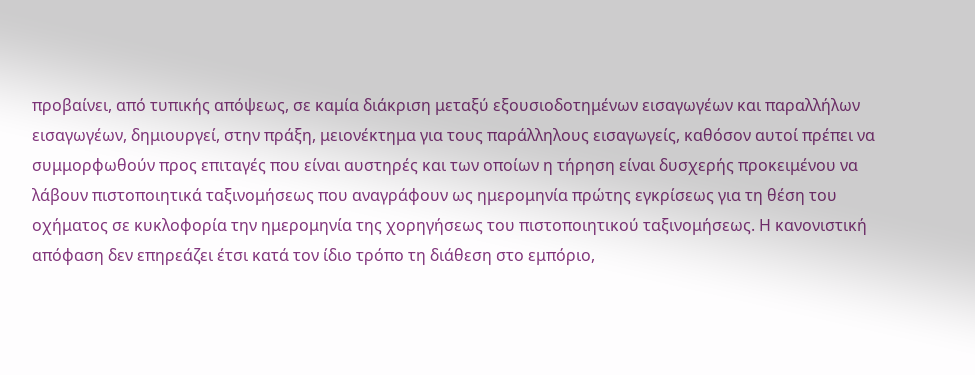προβαίνει, από τυπικής απόψεως, σε καμία διάκριση μεταξύ εξουσιοδοτημένων εισαγωγέων και παραλλήλων εισαγωγέων, δημιουργεί, στην πράξη, μειονέκτημα για τους παράλληλους εισαγωγείς, καθόσον αυτοί πρέπει να συμμορφωθούν προς επιταγές που είναι αυστηρές και των οποίων η τήρηση είναι δυσχερής προκειμένου να λάβουν πιστοποιητικά ταξινομήσεως που αναγράφουν ως ημερομηνία πρώτης εγκρίσεως για τη θέση του οχήματος σε κυκλοφορία την ημερομηνία της χορηγήσεως του πιστοποιητικού ταξινομήσεως. Η κανονιστική απόφαση δεν επηρεάζει έτσι κατά τον ίδιο τρόπο τη διάθεση στο εμπόριο,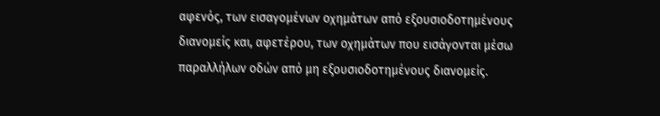αφενός, των εισαγομένων οχημάτων από εξουσιοδοτημένους διανομείς και, αφετέρου, των οχημάτων που εισάγονται μέσω παραλλήλων οδών από μη εξουσιοδοτημένους διανομείς.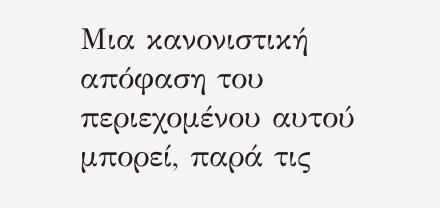Μια κανονιστική απόφαση του περιεχομένου αυτού μπορεί, παρά τις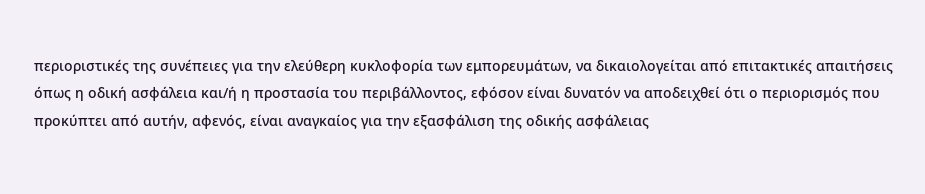περιοριστικές της συνέπειες για την ελεύθερη κυκλοφορία των εμπορευμάτων, να δικαιολογείται από επιτακτικές απαιτήσεις όπως η οδική ασφάλεια και/ή η προστασία του περιβάλλοντος, εφόσον είναι δυνατόν να αποδειχθεί ότι ο περιορισμός που προκύπτει από αυτήν, αφενός, είναι αναγκαίος για την εξασφάλιση της οδικής ασφάλειας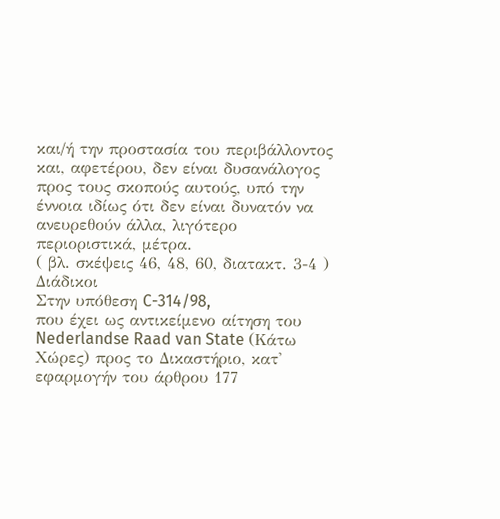και/ή την προστασία του περιβάλλοντος και, αφετέρου, δεν είναι δυσανάλογος προς τους σκοπούς αυτούς, υπό την έννοια ιδίως ότι δεν είναι δυνατόν να ανευρεθούν άλλα, λιγότερο περιοριστικά, μέτρα.
( βλ. σκέψεις 46, 48, 60, διατακτ. 3-4 )
Διάδικοι
Στην υπόθεση C-314/98,
που έχει ως αντικείμενο αίτηση του Nederlandse Raad van State (Κάτω Χώρες) προς το Δικαστήριο, κατ' εφαρμογήν του άρθρου 177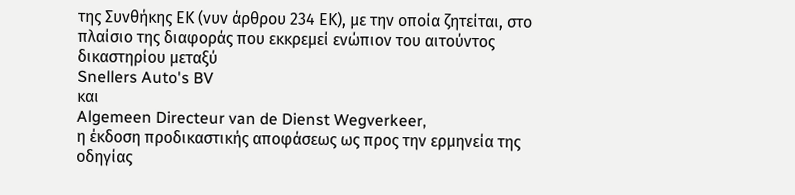της Συνθήκης ΕΚ (νυν άρθρου 234 ΕΚ), με την οποία ζητείται, στο πλαίσιο της διαφοράς που εκκρεμεί ενώπιον του αιτούντος δικαστηρίου μεταξύ
Snellers Auto's BV
και
Algemeen Directeur van de Dienst Wegverkeer,
η έκδοση προδικαστικής αποφάσεως ως προς την ερμηνεία της οδηγίας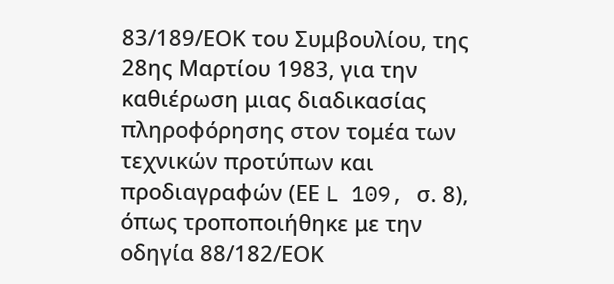83/189/ΕΟΚ του Συμβουλίου, της 28ης Μαρτίου 1983, για την καθιέρωση μιας διαδικασίας πληροφόρησης στον τομέα των τεχνικών προτύπων και προδιαγραφών (ΕΕ L 109, σ. 8), όπως τροποποιήθηκε με την οδηγία 88/182/ΕΟΚ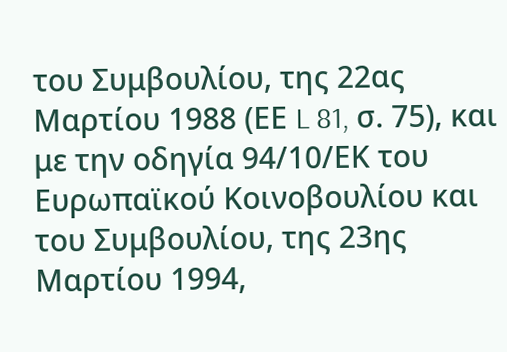του Συμβουλίου, της 22ας Μαρτίου 1988 (ΕΕ L 81, σ. 75), και με την οδηγία 94/10/ΕΚ του Ευρωπαϊκού Κοινοβουλίου και του Συμβουλίου, της 23ης Μαρτίου 1994,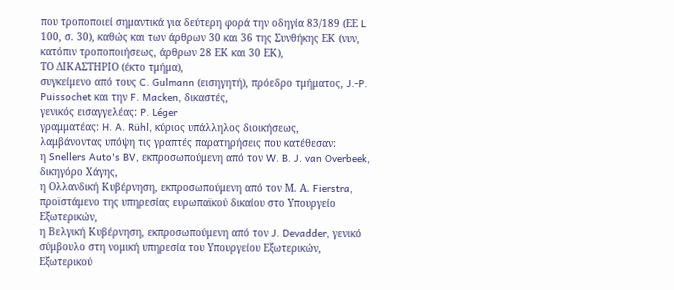που τροποποιεί σημαντικά για δεύτερη φορά την οδηγία 83/189 (ΕΕ L 100, σ. 30), καθώς και των άρθρων 30 και 36 της Συνθήκης ΕΚ (νυν, κατόπιν τροποποιήσεως, άρθρων 28 ΕΚ και 30 ΕΚ),
ΤΟ ΔΙΚΑΣΤΗΡΙΟ (έκτο τμήμα),
συγκείμενο από τους C. Gulmann (εισηγητή), πρόεδρο τμήματος, J.-P. Puissochet και την F. Macken, δικαστές,
γενικός εισαγγελέας: P. Léger
γραμματέας: H. A. Rühl, κύριος υπάλληλος διοικήσεως,
λαμβάνοντας υπόψη τις γραπτές παρατηρήσεις που κατέθεσαν:
η Snellers Auto's BV, εκπροσωπούμενη από τον W. B. J. van Overbeek, δικηγόρο Χάγης,
η Ολλανδική Κυβέρνηση, εκπροσωπούμενη από τον Μ. Α. Fierstra, προϊστάμενο της υπηρεσίας ευρωπαϊκού δικαίου στο Υπουργείο Εξωτερικών,
η Βελγική Κυβέρνηση, εκπροσωπούμενη από τον J. Devadder, γενικό σύμβουλο στη νομική υπηρεσία του Υπουργείου Εξωτερικών, Εξωτερικού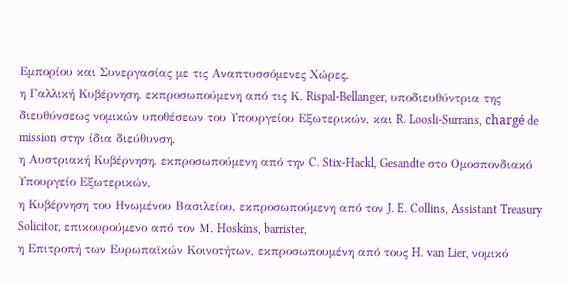Εμπορίου και Συνεργασίας με τις Αναπτυσσόμενες Χώρες,
η Γαλλική Κυβέρνηση, εκπροσωπούμενη από τις Κ. Rispal-Bellanger, υποδιευθύντρια της διευθύνσεως νομικών υποθέσεων του Υπουργείου Εξωτερικών, και R. Loosli-Surrans, chargé de mission στην ίδια διεύθυνση,
η Αυστριακή Κυβέρνηση, εκπροσωπούμενη από την C. Stix-Hackl, Gesandte στο Ομοσπονδιακό Υπουργείο Εξωτερικών,
η Κυβέρνηση του Ηνωμένου Βασιλείου, εκπροσωπούμενη από τον J. E. Collins, Assistant Treasury Solicitor, επικουρούμενο από τον Μ. Hoskins, barrister,
η Επιτροπή των Ευρωπαϊκών Κοινοτήτων, εκπροσωπουμένη από τους H. van Lier, νομικό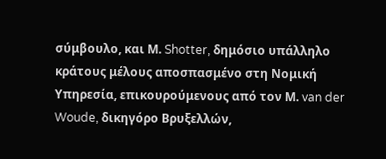σύμβουλο, και Μ. Shotter, δημόσιο υπάλληλο κράτους μέλους αποσπασμένο στη Νομική Υπηρεσία, επικουρούμενους από τον Μ. van der Woude, δικηγόρο Βρυξελλών,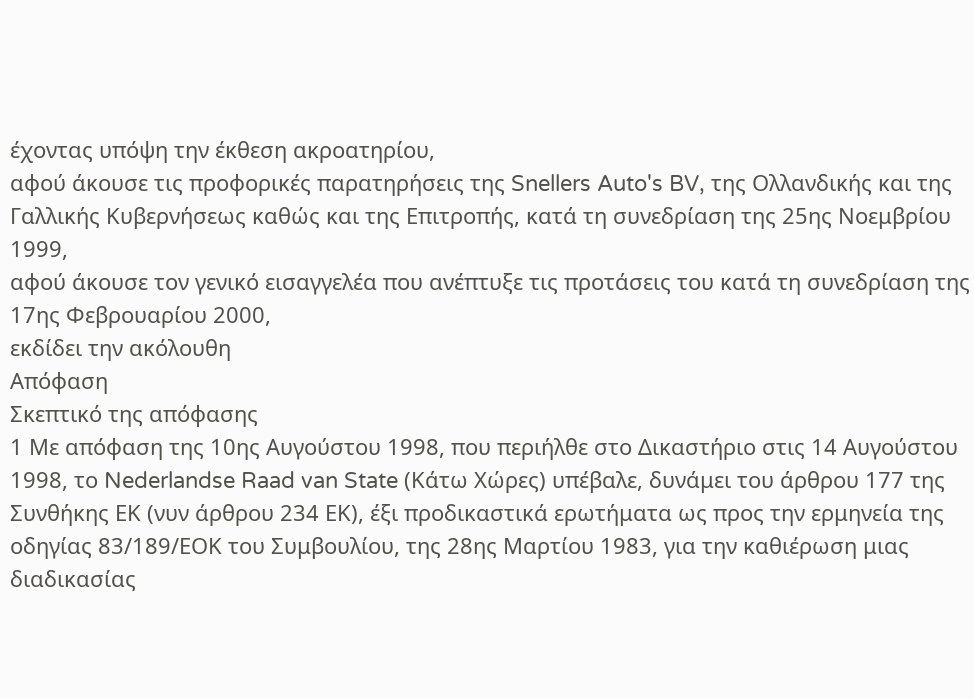έχοντας υπόψη την έκθεση ακροατηρίου,
αφού άκουσε τις προφορικές παρατηρήσεις της Snellers Auto's BV, της Ολλανδικής και της Γαλλικής Κυβερνήσεως καθώς και της Επιτροπής, κατά τη συνεδρίαση της 25ης Νοεμβρίου 1999,
αφού άκουσε τον γενικό εισαγγελέα που ανέπτυξε τις προτάσεις του κατά τη συνεδρίαση της 17ης Φεβρουαρίου 2000,
εκδίδει την ακόλουθη
Απόφαση
Σκεπτικό της απόφασης
1 Με απόφαση της 10ης Αυγούστου 1998, που περιήλθε στο Δικαστήριο στις 14 Αυγούστου 1998, το Nederlandse Raad van State (Κάτω Χώρες) υπέβαλε, δυνάμει του άρθρου 177 της Συνθήκης ΕΚ (νυν άρθρου 234 ΕΚ), έξι προδικαστικά ερωτήματα ως προς την ερμηνεία της οδηγίας 83/189/ΕΟΚ του Συμβουλίου, της 28ης Μαρτίου 1983, για την καθιέρωση μιας διαδικασίας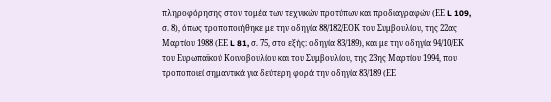πληροφόρησης στον τομέα των τεχνικών προτύπων και προδιαγραφών (ΕΕ L 109, σ. 8), όπως τροποποιήθηκε με την οδηγία 88/182/ΕΟΚ του Συμβουλίου, της 22ας Μαρτίου 1988 (ΕΕ L 81, σ. 75, στο εξής: οδηγία 83/189), και με την οδηγία 94/10/ΕΚ του Ευρωπαϊκού Κοινοβουλίου και του Συμβουλίου, της 23ης Μαρτίου 1994, που τροποποιεί σημαντικά για δεύτερη φορά την οδηγία 83/189 (ΕΕ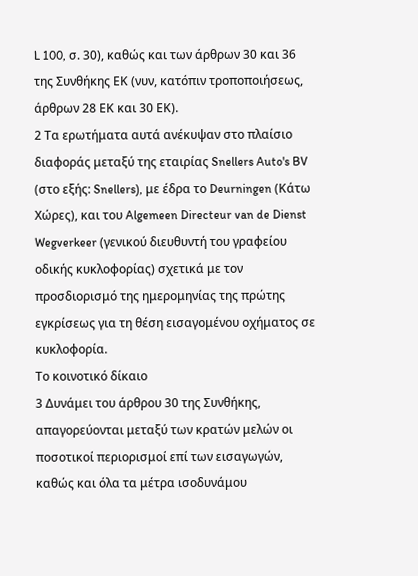L 100, σ. 30), καθώς και των άρθρων 30 και 36 της Συνθήκης ΕΚ (νυν, κατόπιν τροποποιήσεως, άρθρων 28 ΕΚ και 30 ΕΚ).
2 Τα ερωτήματα αυτά ανέκυψαν στο πλαίσιο διαφοράς μεταξύ της εταιρίας Snellers Auto's BV (στο εξής: Snellers), με έδρα το Deurningen (Κάτω Χώρες), και του Algemeen Directeur van de Dienst Wegverkeer (γενικού διευθυντή του γραφείου οδικής κυκλοφορίας) σχετικά με τον προσδιορισμό της ημερομηνίας της πρώτης εγκρίσεως για τη θέση εισαγομένου οχήματος σε κυκλοφορία.
Το κοινοτικό δίκαιο
3 Δυνάμει του άρθρου 30 της Συνθήκης, απαγορεύονται μεταξύ των κρατών μελών οι ποσοτικοί περιορισμοί επί των εισαγωγών, καθώς και όλα τα μέτρα ισοδυνάμου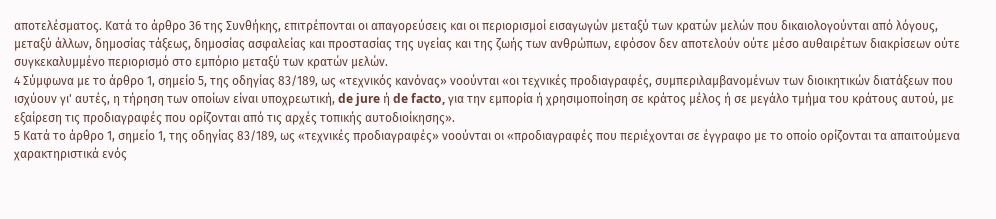αποτελέσματος. Κατά το άρθρο 36 της Συνθήκης, επιτρέπονται οι απαγορεύσεις και οι περιορισμοί εισαγωγών μεταξύ των κρατών μελών που δικαιολογούνται από λόγους, μεταξύ άλλων, δημοσίας τάξεως, δημοσίας ασφαλείας και προστασίας της υγείας και της ζωής των ανθρώπων, εφόσον δεν αποτελούν ούτε μέσο αυθαιρέτων διακρίσεων ούτε συγκεκαλυμμένο περιορισμό στο εμπόριο μεταξύ των κρατών μελών.
4 Σύμφωνα με το άρθρο 1, σημείο 5, της οδηγίας 83/189, ως «τεχνικός κανόνας» νοούνται «οι τεχνικές προδιαγραφές, συμπεριλαμβανομένων των διοικητικών διατάξεων που ισχύουν γι' αυτές, η τήρηση των οποίων είναι υποχρεωτική, de jure ή de facto, για την εμπορία ή χρησιμοποίηση σε κράτος μέλος ή σε μεγάλο τμήμα του κράτους αυτού, με εξαίρεση τις προδιαγραφές που ορίζονται από τις αρχές τοπικής αυτοδιοίκησης».
5 Κατά το άρθρο 1, σημείο 1, της οδηγίας 83/189, ως «τεχνικές προδιαγραφές» νοούνται οι «προδιαγραφές που περιέχονται σε έγγραφο με το οποίο ορίζονται τα απαιτούμενα χαρακτηριστικά ενός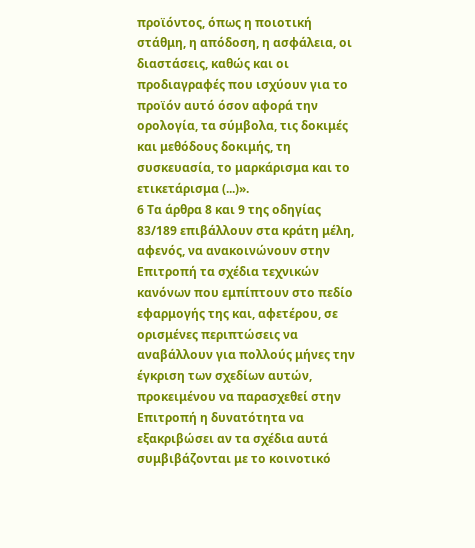προϊόντος, όπως η ποιοτική στάθμη, η απόδοση, η ασφάλεια, οι διαστάσεις, καθώς και οι προδιαγραφές που ισχύουν για το προϊόν αυτό όσον αφορά την ορολογία, τα σύμβολα, τις δοκιμές και μεθόδους δοκιμής, τη συσκευασία, το μαρκάρισμα και το ετικετάρισμα (...)».
6 Τα άρθρα 8 και 9 της οδηγίας 83/189 επιβάλλουν στα κράτη μέλη, αφενός, να ανακοινώνουν στην Επιτροπή τα σχέδια τεχνικών κανόνων που εμπίπτουν στο πεδίο εφαρμογής της και, αφετέρου, σε ορισμένες περιπτώσεις να αναβάλλουν για πολλούς μήνες την έγκριση των σχεδίων αυτών, προκειμένου να παρασχεθεί στην Επιτροπή η δυνατότητα να εξακριβώσει αν τα σχέδια αυτά συμβιβάζονται με το κοινοτικό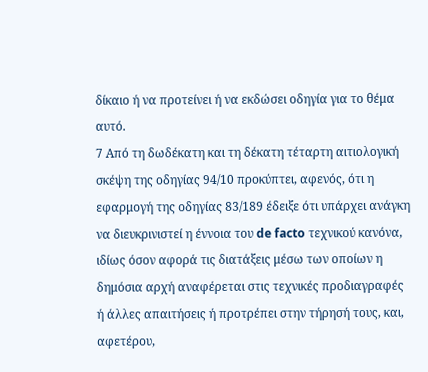δίκαιο ή να προτείνει ή να εκδώσει οδηγία για το θέμα αυτό.
7 Από τη δωδέκατη και τη δέκατη τέταρτη αιτιολογική σκέψη της οδηγίας 94/10 προκύπτει, αφενός, ότι η εφαρμογή της οδηγίας 83/189 έδειξε ότι υπάρχει ανάγκη να διευκρινιστεί η έννοια του de facto τεχνικού κανόνα, ιδίως όσον αφορά τις διατάξεις μέσω των οποίων η δημόσια αρχή αναφέρεται στις τεχνικές προδιαγραφές ή άλλες απαιτήσεις ή προτρέπει στην τήρησή τους, και, αφετέρου,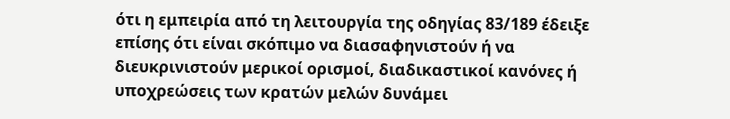ότι η εμπειρία από τη λειτουργία της οδηγίας 83/189 έδειξε επίσης ότι είναι σκόπιμο να διασαφηνιστούν ή να διευκρινιστούν μερικοί ορισμοί, διαδικαστικοί κανόνες ή υποχρεώσεις των κρατών μελών δυνάμει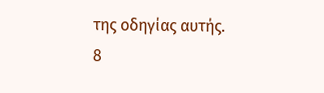της οδηγίας αυτής.
8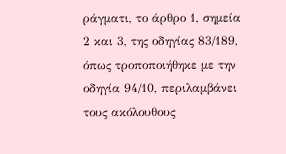ράγματι, το άρθρο 1, σημεία 2 και 3, της οδηγίας 83/189, όπως τροποποιήθηκε με την οδηγία 94/10, περιλαμβάνει τους ακόλουθους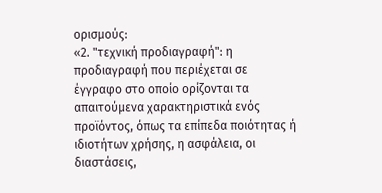ορισμούς:
«2. "τεχνική προδιαγραφή": η προδιαγραφή που περιέχεται σε έγγραφο στο οποίο ορίζονται τα απαιτούμενα χαρακτηριστικά ενός προϊόντος, όπως τα επίπεδα ποιότητας ή ιδιοτήτων χρήσης, η ασφάλεια, οι διαστάσεις,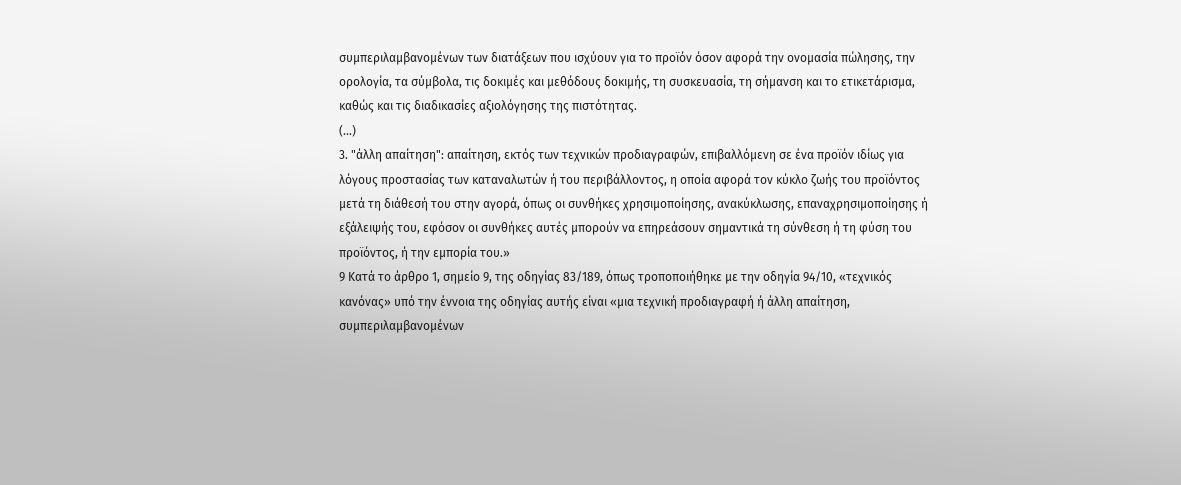συμπεριλαμβανομένων των διατάξεων που ισχύουν για το προϊόν όσον αφορά την ονομασία πώλησης, την ορολογία, τα σύμβολα, τις δοκιμές και μεθόδους δοκιμής, τη συσκευασία, τη σήμανση και το ετικετάρισμα, καθώς και τις διαδικασίες αξιολόγησης της πιστότητας.
(...)
3. "άλλη απαίτηση": απαίτηση, εκτός των τεχνικών προδιαγραφών, επιβαλλόμενη σε ένα προϊόν ιδίως για λόγους προστασίας των καταναλωτών ή του περιβάλλοντος, η οποία αφορά τον κύκλο ζωής του προϊόντος μετά τη διάθεσή του στην αγορά, όπως οι συνθήκες χρησιμοποίησης, ανακύκλωσης, επαναχρησιμοποίησης ή εξάλειψής του, εφόσον οι συνθήκες αυτές μπορούν να επηρεάσουν σημαντικά τη σύνθεση ή τη φύση του προϊόντος, ή την εμπορία του.»
9 Κατά το άρθρο 1, σημείο 9, της οδηγίας 83/189, όπως τροποποιήθηκε με την οδηγία 94/10, «τεχνικός κανόνας» υπό την έννοια της οδηγίας αυτής είναι «μια τεχνική προδιαγραφή ή άλλη απαίτηση, συμπεριλαμβανομένων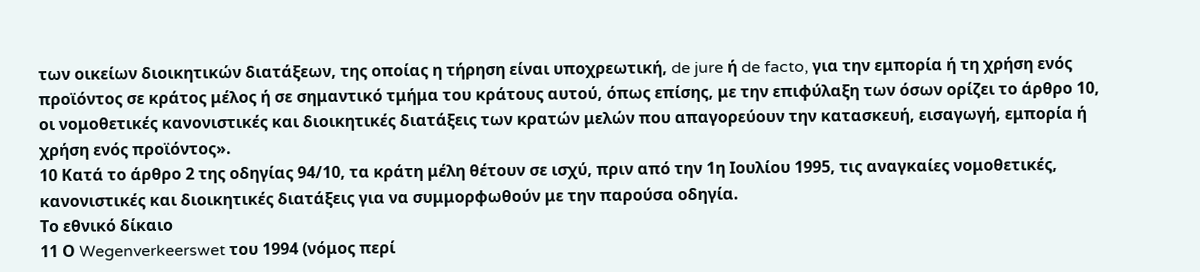των οικείων διοικητικών διατάξεων, της οποίας η τήρηση είναι υποχρεωτική, de jure ή de facto, για την εμπορία ή τη χρήση ενός προϊόντος σε κράτος μέλος ή σε σημαντικό τμήμα του κράτους αυτού, όπως επίσης, με την επιφύλαξη των όσων ορίζει το άρθρο 10, οι νομοθετικές κανονιστικές και διοικητικές διατάξεις των κρατών μελών που απαγορεύουν την κατασκευή, εισαγωγή, εμπορία ή χρήση ενός προϊόντος».
10 Κατά το άρθρο 2 της οδηγίας 94/10, τα κράτη μέλη θέτουν σε ισχύ, πριν από την 1η Ιουλίου 1995, τις αναγκαίες νομοθετικές, κανονιστικές και διοικητικές διατάξεις για να συμμορφωθούν με την παρούσα οδηγία.
Το εθνικό δίκαιο
11 Ο Wegenverkeerswet του 1994 (νόμος περί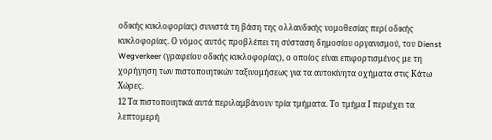οδικής κυκλοφορίας) συνιστά τη βάση της ολλανδικής νομοθεσίας περί οδικής κυκλοφορίας. Ο νόμος αυτός προβλέπει τη σύσταση δημοσίου οργανισμού, του Dienst Wegverkeer (γραφείου οδικής κυκλοφορίας), ο οποίος είναι επιφορτισμένος με τη χορήγηση των πιστοποιητικών ταξινομήσεως για τα αυτοκίνητα οχήματα στις Κάτω Χώρες.
12 Τα πιστοποιητικά αυτά περιλαμβάνουν τρία τμήματα. Το τμήμα Ι περιέχει τα λεπτομερή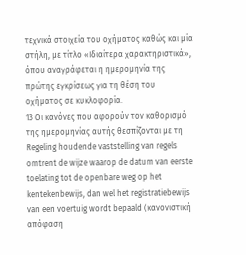τεχνικά στοιχεία του οχήματος καθώς και μία στήλη, με τίτλο «Ιδιαίτερα χαρακτηριστικά», όπου αναγράφεται η ημερομηνία της πρώτης εγκρίσεως για τη θέση του οχήματος σε κυκλοφορία.
13 Οι κανόνες που αφορούν τον καθορισμό της ημερομηνίας αυτής θεσπίζονται με τη Regeling houdende vaststelling van regels omtrent de wijze waarop de datum van eerste toelating tot de openbare weg op het kentekenbewijs, dan wel het registratiebewijs van een voertuig wordt bepaald (κανονιστική απόφαση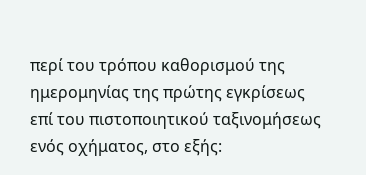περί του τρόπου καθορισμού της ημερομηνίας της πρώτης εγκρίσεως επί του πιστοποιητικού ταξινομήσεως ενός οχήματος, στο εξής: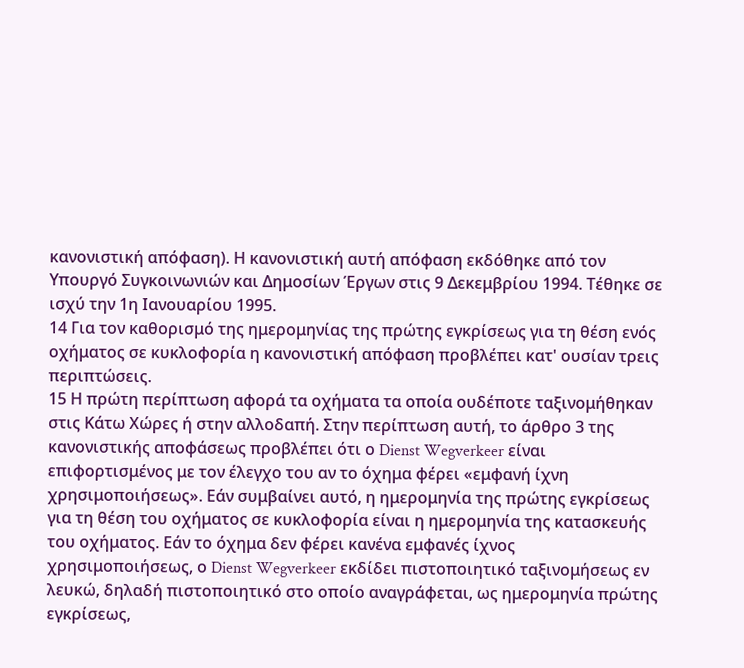κανονιστική απόφαση). Η κανονιστική αυτή απόφαση εκδόθηκε από τον Υπουργό Συγκοινωνιών και Δημοσίων Έργων στις 9 Δεκεμβρίου 1994. Τέθηκε σε ισχύ την 1η Ιανουαρίου 1995.
14 Για τον καθορισμό της ημερομηνίας της πρώτης εγκρίσεως για τη θέση ενός οχήματος σε κυκλοφορία η κανονιστική απόφαση προβλέπει κατ' ουσίαν τρεις περιπτώσεις.
15 Η πρώτη περίπτωση αφορά τα οχήματα τα οποία ουδέποτε ταξινομήθηκαν στις Κάτω Χώρες ή στην αλλοδαπή. Στην περίπτωση αυτή, το άρθρο 3 της κανονιστικής αποφάσεως προβλέπει ότι ο Dienst Wegverkeer είναι επιφορτισμένος με τον έλεγχο του αν το όχημα φέρει «εμφανή ίχνη χρησιμοποιήσεως». Εάν συμβαίνει αυτό, η ημερομηνία της πρώτης εγκρίσεως για τη θέση του οχήματος σε κυκλοφορία είναι η ημερομηνία της κατασκευής του οχήματος. Εάν το όχημα δεν φέρει κανένα εμφανές ίχνος χρησιμοποιήσεως, ο Dienst Wegverkeer εκδίδει πιστοποιητικό ταξινομήσεως εν λευκώ, δηλαδή πιστοποιητικό στο οποίο αναγράφεται, ως ημερομηνία πρώτης εγκρίσεως,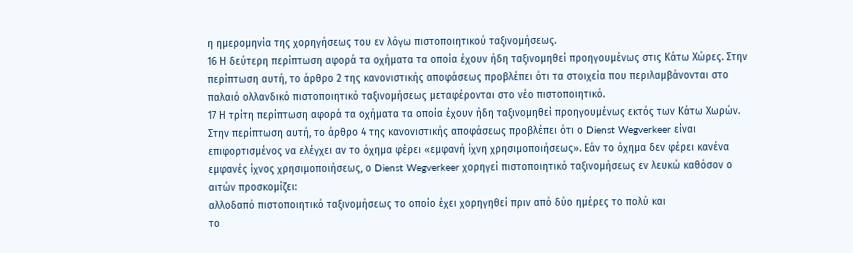η ημερομηνία της χορηγήσεως του εν λόγω πιστοποιητικού ταξινομήσεως.
16 Η δεύτερη περίπτωση αφορά τα οχήματα τα οποία έχουν ήδη ταξινομηθεί προηγουμένως στις Κάτω Χώρες. Στην περίπτωση αυτή, το άρθρο 2 της κανονιστικής αποφάσεως προβλέπει ότι τα στοιχεία που περιλαμβάνονται στο παλαιό ολλανδικό πιστοποιητικό ταξινομήσεως μεταφέρονται στο νέο πιστοποιητικό.
17 Η τρίτη περίπτωση αφορά τα οχήματα τα οποία έχουν ήδη ταξινομηθεί προηγουμένως εκτός των Κάτω Χωρών. Στην περίπτωση αυτή, το άρθρο 4 της κανονιστικής αποφάσεως προβλέπει ότι ο Dienst Wegverkeer είναι επιφορτισμένος να ελέγχει αν το όχημα φέρει «εμφανή ίχνη χρησιμοποιήσεως». Εάν το όχημα δεν φέρει κανένα εμφανές ίχνος χρησιμοποιήσεως, ο Dienst Wegverkeer χορηγεί πιστοποιητικό ταξινομήσεως εν λευκώ καθόσον ο αιτών προσκομίζει:
αλλοδαπό πιστοποιητικό ταξινομήσεως το οποίο έχει χορηγηθεί πριν από δύο ημέρες το πολύ και
το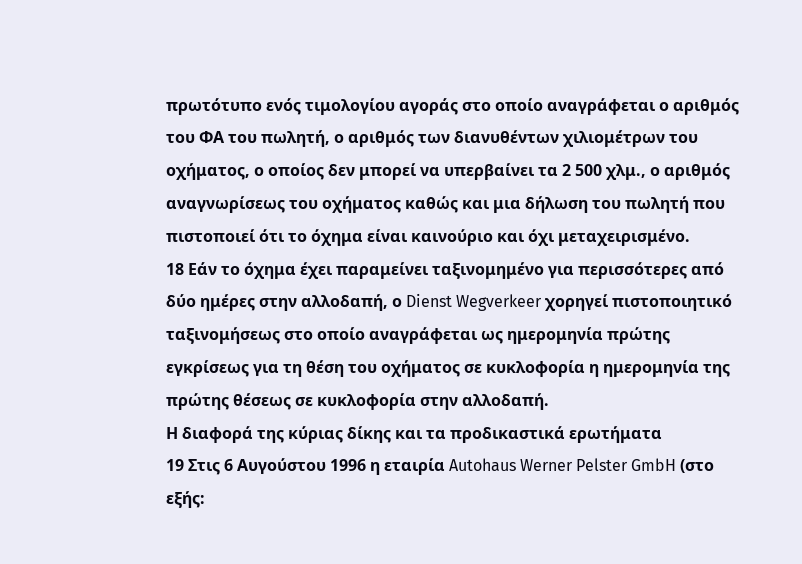πρωτότυπο ενός τιμολογίου αγοράς στο οποίο αναγράφεται ο αριθμός του ΦΑ του πωλητή, ο αριθμός των διανυθέντων χιλιομέτρων του οχήματος, ο οποίος δεν μπορεί να υπερβαίνει τα 2 500 χλμ., ο αριθμός αναγνωρίσεως του οχήματος καθώς και μια δήλωση του πωλητή που πιστοποιεί ότι το όχημα είναι καινούριο και όχι μεταχειρισμένο.
18 Εάν το όχημα έχει παραμείνει ταξινομημένο για περισσότερες από δύο ημέρες στην αλλοδαπή, ο Dienst Wegverkeer χορηγεί πιστοποιητικό ταξινομήσεως στο οποίο αναγράφεται ως ημερομηνία πρώτης εγκρίσεως για τη θέση του οχήματος σε κυκλοφορία η ημερομηνία της πρώτης θέσεως σε κυκλοφορία στην αλλοδαπή.
Η διαφορά της κύριας δίκης και τα προδικαστικά ερωτήματα
19 Στις 6 Αυγούστου 1996 η εταιρία Autohaus Werner Pelster GmbH (στο εξής: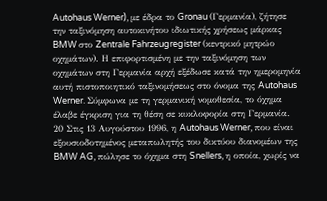Autohaus Werner), με έδρα το Gronau (Γερμανία), ζήτησε την ταξινόμηση αυτοκινήτου ιδιωτικής χρήσεως μάρκας BMW στο Zentrale Fahrzeugregister (κεντρικό μητρώο οχημάτων). Η επιφορτισμένη με την ταξινόμηση των οχημάτων στη Γερμανία αρχή εξέδωσε κατά την ημερομηνία αυτή πιστοποιητικό ταξινομήσεως στο όνομα της Autohaus Werner. Σύμφωνα με τη γερμανική νομοθεσία, το όχημα έλαβε έγκριση για τη θέση σε κυκλοφορία στη Γερμανία.
20 Στις 13 Αυγούστου 1996, η Autohaus Werner, που είναι εξουσιοδοτημένος μεταπωλητής του δικτύου διανομέων της BMW AG, πώλησε το όχημα στη Snellers, η οποία, χωρίς να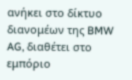ανήκει στο δίκτυο διανομέων της BMW AG, διαθέτει στο εμπόριο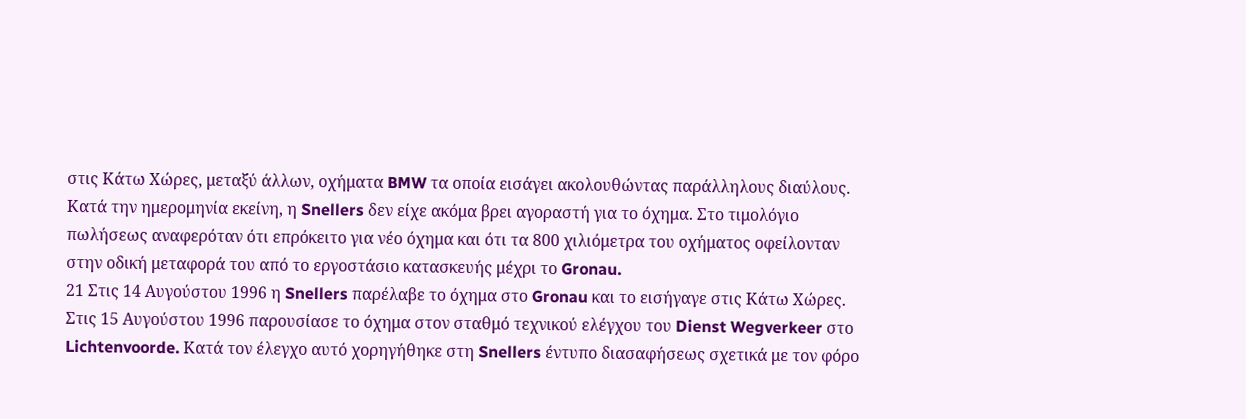στις Κάτω Χώρες, μεταξύ άλλων, οχήματα BMW τα οποία εισάγει ακολουθώντας παράλληλους διαύλους. Κατά την ημερομηνία εκείνη, η Snellers δεν είχε ακόμα βρει αγοραστή για το όχημα. Στο τιμολόγιο πωλήσεως αναφερόταν ότι επρόκειτο για νέο όχημα και ότι τα 800 χιλιόμετρα του οχήματος οφείλονταν στην οδική μεταφορά του από το εργοστάσιο κατασκευής μέχρι το Gronau.
21 Στις 14 Αυγούστου 1996 η Snellers παρέλαβε το όχημα στο Gronau και το εισήγαγε στις Κάτω Χώρες. Στις 15 Αυγούστου 1996 παρουσίασε το όχημα στον σταθμό τεχνικού ελέγχου του Dienst Wegverkeer στο Lichtenvoorde. Κατά τον έλεγχο αυτό χορηγήθηκε στη Snellers έντυπο διασαφήσεως σχετικά με τον φόρο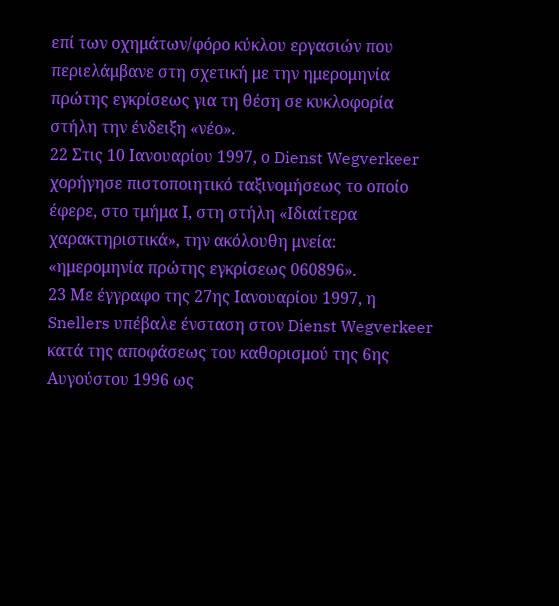επί των οχημάτων/φόρο κύκλου εργασιών που περιελάμβανε στη σχετική με την ημερομηνία πρώτης εγκρίσεως για τη θέση σε κυκλοφορία στήλη την ένδειξη «νέο».
22 Στις 10 Ιανουαρίου 1997, ο Dienst Wegverkeer χορήγησε πιστοποιητικό ταξινομήσεως το οποίο έφερε, στο τμήμα Ι, στη στήλη «Ιδιαίτερα χαρακτηριστικά», την ακόλουθη μνεία: «ημερομηνία πρώτης εγκρίσεως 060896».
23 Με έγγραφο της 27ης Ιανουαρίου 1997, η Snellers υπέβαλε ένσταση στον Dienst Wegverkeer κατά της αποφάσεως του καθορισμού της 6ης Αυγούστου 1996 ως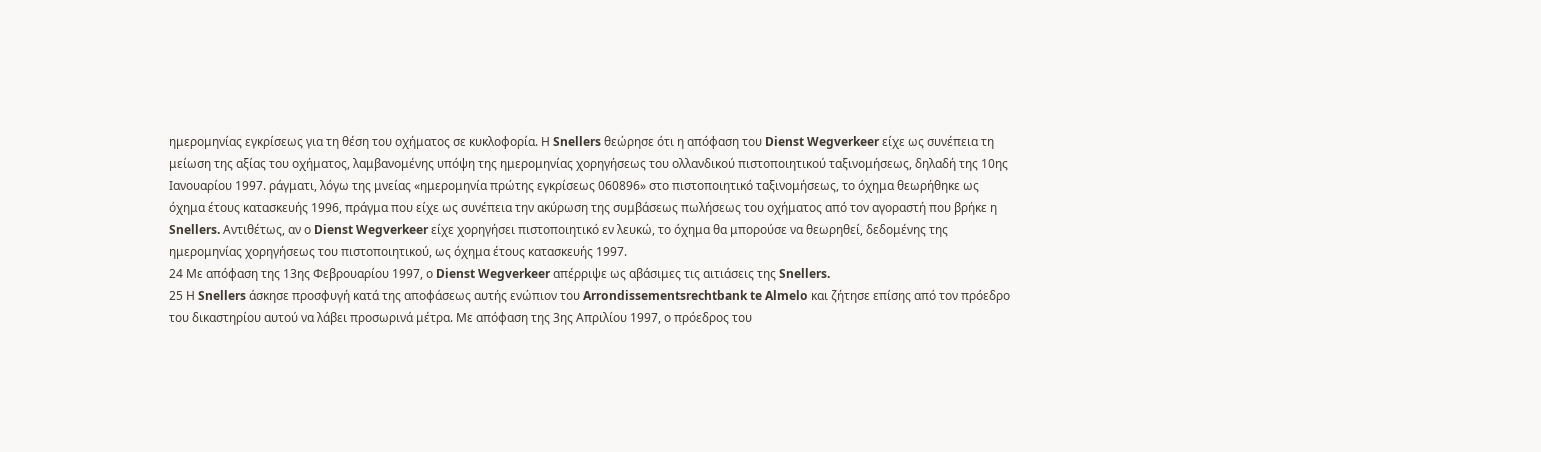ημερομηνίας εγκρίσεως για τη θέση του οχήματος σε κυκλοφορία. Η Snellers θεώρησε ότι η απόφαση του Dienst Wegverkeer είχε ως συνέπεια τη μείωση της αξίας του οχήματος, λαμβανομένης υπόψη της ημερομηνίας χορηγήσεως του ολλανδικού πιστοποιητικού ταξινομήσεως, δηλαδή της 10ης Ιανουαρίου 1997. ράγματι, λόγω της μνείας «ημερομηνία πρώτης εγκρίσεως 060896» στο πιστοποιητικό ταξινομήσεως, το όχημα θεωρήθηκε ως όχημα έτους κατασκευής 1996, πράγμα που είχε ως συνέπεια την ακύρωση της συμβάσεως πωλήσεως του οχήματος από τον αγοραστή που βρήκε η Snellers. Αντιθέτως, αν ο Dienst Wegverkeer είχε χορηγήσει πιστοποιητικό εν λευκώ, το όχημα θα μπορούσε να θεωρηθεί, δεδομένης της ημερομηνίας χορηγήσεως του πιστοποιητικού, ως όχημα έτους κατασκευής 1997.
24 Με απόφαση της 13ης Φεβρουαρίου 1997, ο Dienst Wegverkeer απέρριψε ως αβάσιμες τις αιτιάσεις της Snellers.
25 Η Snellers άσκησε προσφυγή κατά της αποφάσεως αυτής ενώπιον του Arrondissementsrechtbank te Almelo και ζήτησε επίσης από τον πρόεδρο του δικαστηρίου αυτού να λάβει προσωρινά μέτρα. Με απόφαση της 3ης Απριλίου 1997, ο πρόεδρος του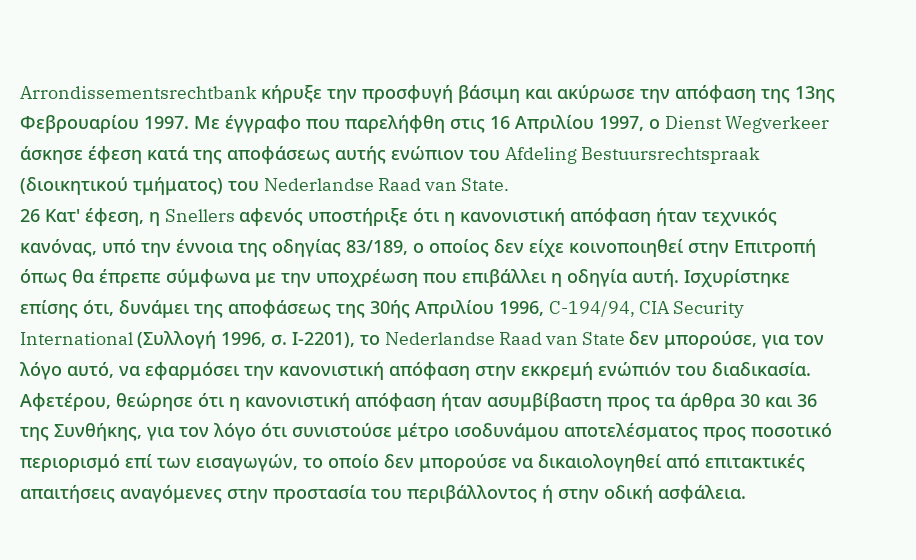Arrondissementsrechtbank κήρυξε την προσφυγή βάσιμη και ακύρωσε την απόφαση της 13ης Φεβρουαρίου 1997. Με έγγραφο που παρελήφθη στις 16 Απριλίου 1997, ο Dienst Wegverkeer άσκησε έφεση κατά της αποφάσεως αυτής ενώπιον του Afdeling Bestuursrechtspraak (διοικητικού τμήματος) του Nederlandse Raad van State.
26 Κατ' έφεση, η Snellers αφενός υποστήριξε ότι η κανονιστική απόφαση ήταν τεχνικός κανόνας, υπό την έννοια της οδηγίας 83/189, ο οποίος δεν είχε κοινοποιηθεί στην Επιτροπή όπως θα έπρεπε σύμφωνα με την υποχρέωση που επιβάλλει η οδηγία αυτή. Ισχυρίστηκε επίσης ότι, δυνάμει της αποφάσεως της 30ής Απριλίου 1996, C-194/94, CIA Security International (Συλλογή 1996, σ. Ι-2201), το Nederlandse Raad van State δεν μπορούσε, για τον λόγο αυτό, να εφαρμόσει την κανονιστική απόφαση στην εκκρεμή ενώπιόν του διαδικασία. Αφετέρου, θεώρησε ότι η κανονιστική απόφαση ήταν ασυμβίβαστη προς τα άρθρα 30 και 36 της Συνθήκης, για τον λόγο ότι συνιστούσε μέτρο ισοδυνάμου αποτελέσματος προς ποσοτικό περιορισμό επί των εισαγωγών, το οποίο δεν μπορούσε να δικαιολογηθεί από επιτακτικές απαιτήσεις αναγόμενες στην προστασία του περιβάλλοντος ή στην οδική ασφάλεια.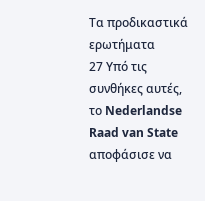Τα προδικαστικά ερωτήματα
27 Υπό τις συνθήκες αυτές, το Nederlandse Raad van State αποφάσισε να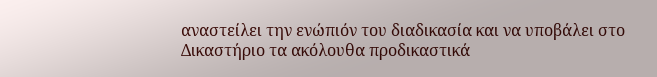αναστείλει την ενώπιόν του διαδικασία και να υποβάλει στο Δικαστήριο τα ακόλουθα προδικαστικά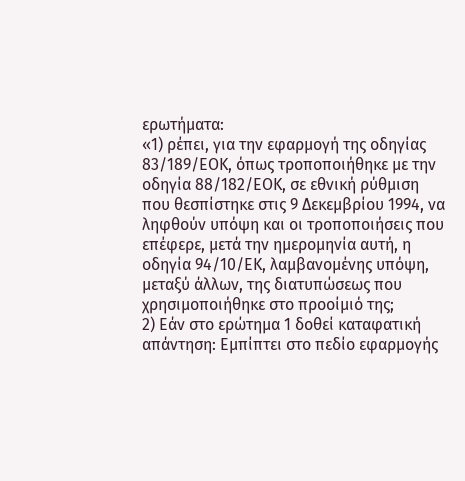ερωτήματα:
«1) ρέπει, για την εφαρμογή της οδηγίας 83/189/ΕΟΚ, όπως τροποποιήθηκε με την οδηγία 88/182/ΕΟΚ, σε εθνική ρύθμιση που θεσπίστηκε στις 9 Δεκεμβρίου 1994, να ληφθούν υπόψη και οι τροποποιήσεις που επέφερε, μετά την ημερομηνία αυτή, η οδηγία 94/10/ΕΚ, λαμβανομένης υπόψη, μεταξύ άλλων, της διατυπώσεως που χρησιμοποιήθηκε στο προοίμιό της;
2) Εάν στο ερώτημα 1 δοθεί καταφατική απάντηση: Εμπίπτει στο πεδίο εφαρμογής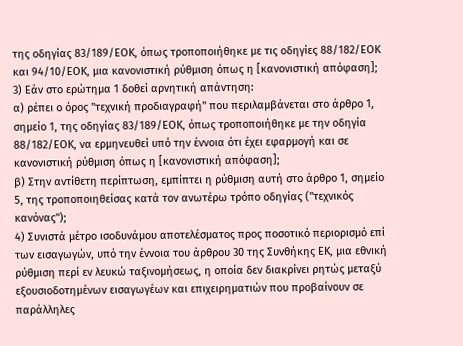της οδηγίας 83/189/ΕΟΚ, όπως τροποποιήθηκε με τις οδηγίες 88/182/ΕΟΚ και 94/10/ΕΟΚ, μια κανονιστική ρύθμιση όπως η [κανονιστική απόφαση];
3) Εάν στο ερώτημα 1 δοθεί αρνητική απάντηση:
α) ρέπει ο όρος "τεχνική προδιαγραφή" που περιλαμβάνεται στο άρθρο 1, σημείο 1, της οδηγίας 83/189/ΕΟΚ, όπως τροποποιήθηκε με την οδηγία 88/182/ΕΟΚ, να ερμηνευθεί υπό την έννοια ότι έχει εφαρμογή και σε κανονιστική ρύθμιση όπως η [κανονιστική απόφαση];
β) Στην αντίθετη περίπτωση, εμπίπτει η ρύθμιση αυτή στο άρθρο 1, σημείο 5, της τροποποιηθείσας κατά τον ανωτέρω τρόπο οδηγίας ("τεχνικός κανόνας");
4) Συνιστά μέτρο ισοδυνάμου αποτελέσματος προς ποσοτικό περιορισμό επί των εισαγωγών, υπό την έννοια του άρθρου 30 της Συνθήκης ΕΚ, μια εθνική ρύθμιση περί εν λευκώ ταξινομήσεως, η οποία δεν διακρίνει ρητώς μεταξύ εξουσιοδοτημένων εισαγωγέων και επιχειρηματιών που προβαίνουν σε παράλληλες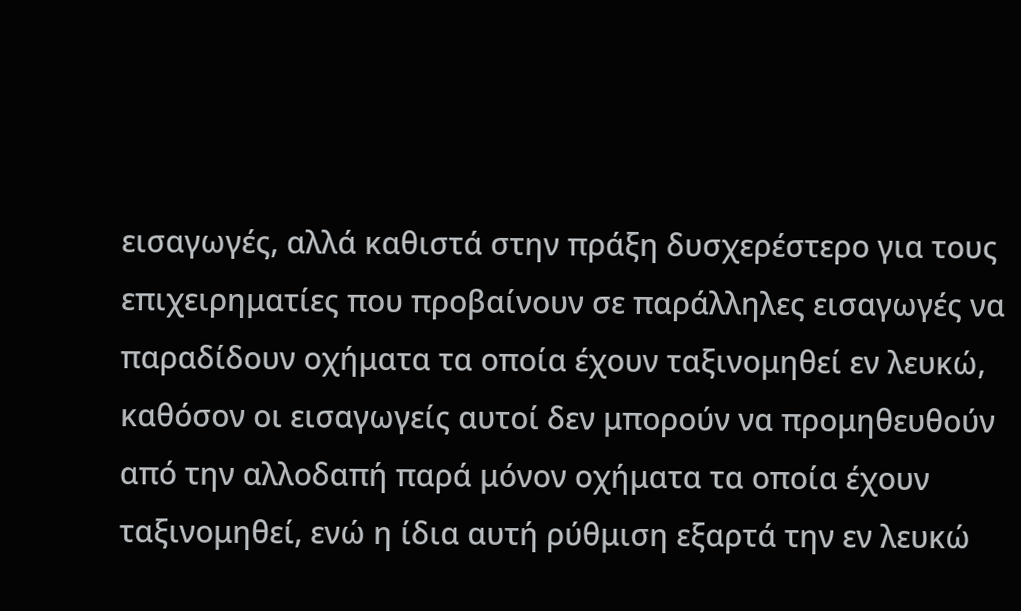εισαγωγές, αλλά καθιστά στην πράξη δυσχερέστερο για τους επιχειρηματίες που προβαίνουν σε παράλληλες εισαγωγές να παραδίδουν οχήματα τα οποία έχουν ταξινομηθεί εν λευκώ, καθόσον οι εισαγωγείς αυτοί δεν μπορούν να προμηθευθούν από την αλλοδαπή παρά μόνον οχήματα τα οποία έχουν ταξινομηθεί, ενώ η ίδια αυτή ρύθμιση εξαρτά την εν λευκώ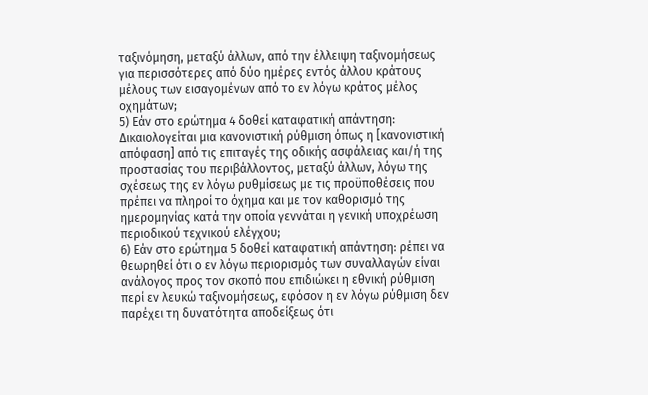ταξινόμηση, μεταξύ άλλων, από την έλλειψη ταξινομήσεως για περισσότερες από δύο ημέρες εντός άλλου κράτους μέλους των εισαγομένων από το εν λόγω κράτος μέλος οχημάτων;
5) Εάν στο ερώτημα 4 δοθεί καταφατική απάντηση: Δικαιολογείται μια κανονιστική ρύθμιση όπως η [κανονιστική απόφαση] από τις επιταγές της οδικής ασφάλειας και/ή της προστασίας του περιβάλλοντος, μεταξύ άλλων, λόγω της σχέσεως της εν λόγω ρυθμίσεως με τις προϋποθέσεις που πρέπει να πληροί το όχημα και με τον καθορισμό της ημερομηνίας κατά την οποία γεννάται η γενική υποχρέωση περιοδικού τεχνικού ελέγχου;
6) Εάν στο ερώτημα 5 δοθεί καταφατική απάντηση: ρέπει να θεωρηθεί ότι ο εν λόγω περιορισμός των συναλλαγών είναι ανάλογος προς τον σκοπό που επιδιώκει η εθνική ρύθμιση περί εν λευκώ ταξινομήσεως, εφόσον η εν λόγω ρύθμιση δεν παρέχει τη δυνατότητα αποδείξεως ότι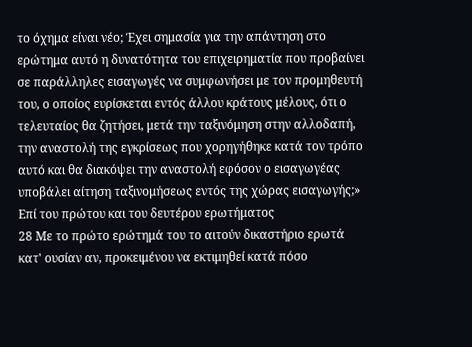το όχημα είναι νέο; Έχει σημασία για την απάντηση στο ερώτημα αυτό η δυνατότητα του επιχειρηματία που προβαίνει σε παράλληλες εισαγωγές να συμφωνήσει με τον προμηθευτή του, ο οποίος ευρίσκεται εντός άλλου κράτους μέλους, ότι ο τελευταίος θα ζητήσει, μετά την ταξινόμηση στην αλλοδαπή, την αναστολή της εγκρίσεως που χορηγήθηκε κατά τον τρόπο αυτό και θα διακόψει την αναστολή εφόσον ο εισαγωγέας υποβάλει αίτηση ταξινομήσεως εντός της χώρας εισαγωγής;»
Επί του πρώτου και του δευτέρου ερωτήματος
28 Με το πρώτο ερώτημά του το αιτούν δικαστήριο ερωτά κατ' ουσίαν αν, προκειμένου να εκτιμηθεί κατά πόσο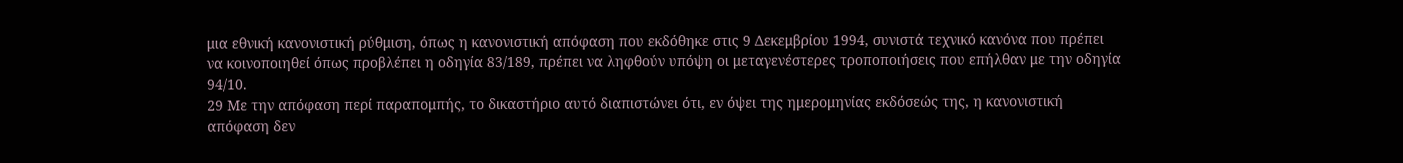μια εθνική κανονιστική ρύθμιση, όπως η κανονιστική απόφαση που εκδόθηκε στις 9 Δεκεμβρίου 1994, συνιστά τεχνικό κανόνα που πρέπει να κοινοποιηθεί όπως προβλέπει η οδηγία 83/189, πρέπει να ληφθούν υπόψη οι μεταγενέστερες τροποποιήσεις που επήλθαν με την οδηγία 94/10.
29 Με την απόφαση περί παραπομπής, το δικαστήριο αυτό διαπιστώνει ότι, εν όψει της ημερομηνίας εκδόσεώς της, η κανονιστική απόφαση δεν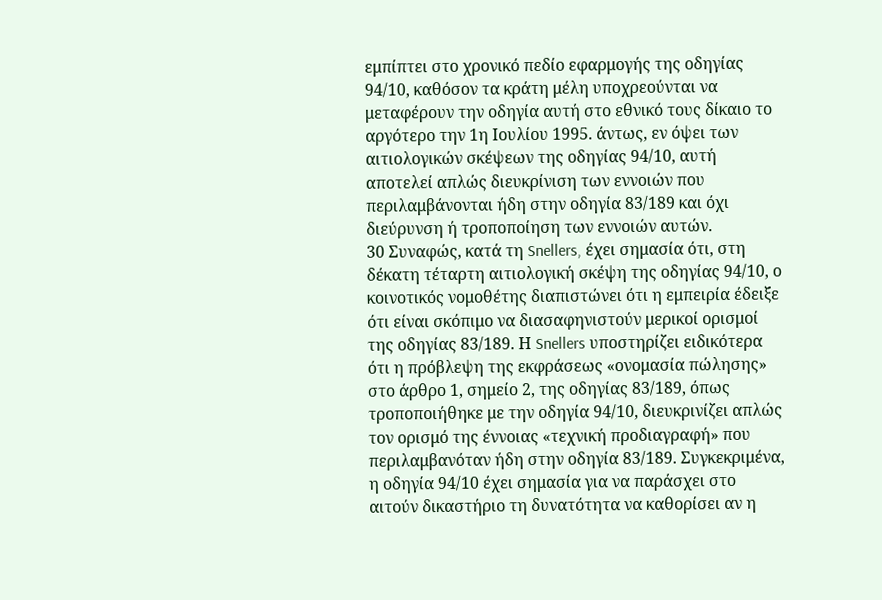εμπίπτει στο χρονικό πεδίο εφαρμογής της οδηγίας 94/10, καθόσον τα κράτη μέλη υποχρεούνται να μεταφέρουν την οδηγία αυτή στο εθνικό τους δίκαιο το αργότερο την 1η Ιουλίου 1995. άντως, εν όψει των αιτιολογικών σκέψεων της οδηγίας 94/10, αυτή αποτελεί απλώς διευκρίνιση των εννοιών που περιλαμβάνονται ήδη στην οδηγία 83/189 και όχι διεύρυνση ή τροποποίηση των εννοιών αυτών.
30 Συναφώς, κατά τη Snellers, έχει σημασία ότι, στη δέκατη τέταρτη αιτιολογική σκέψη της οδηγίας 94/10, ο κοινοτικός νομοθέτης διαπιστώνει ότι η εμπειρία έδειξε ότι είναι σκόπιμο να διασαφηνιστούν μερικοί ορισμοί της οδηγίας 83/189. Η Snellers υποστηρίζει ειδικότερα ότι η πρόβλεψη της εκφράσεως «ονομασία πώλησης» στο άρθρο 1, σημείο 2, της οδηγίας 83/189, όπως τροποποιήθηκε με την οδηγία 94/10, διευκρινίζει απλώς τον ορισμό της έννοιας «τεχνική προδιαγραφή» που περιλαμβανόταν ήδη στην οδηγία 83/189. Συγκεκριμένα, η οδηγία 94/10 έχει σημασία για να παράσχει στο αιτούν δικαστήριο τη δυνατότητα να καθορίσει αν η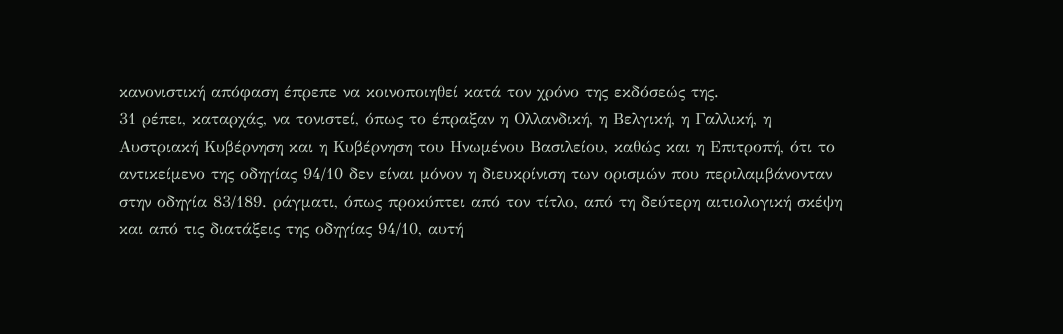κανονιστική απόφαση έπρεπε να κοινοποιηθεί κατά τον χρόνο της εκδόσεώς της.
31 ρέπει, καταρχάς, να τονιστεί, όπως το έπραξαν η Ολλανδική, η Βελγική, η Γαλλική, η Αυστριακή Κυβέρνηση και η Κυβέρνηση του Ηνωμένου Βασιλείου, καθώς και η Επιτροπή, ότι το αντικείμενο της οδηγίας 94/10 δεν είναι μόνον η διευκρίνιση των ορισμών που περιλαμβάνονταν στην οδηγία 83/189. ράγματι, όπως προκύπτει από τον τίτλο, από τη δεύτερη αιτιολογική σκέψη και από τις διατάξεις της οδηγίας 94/10, αυτή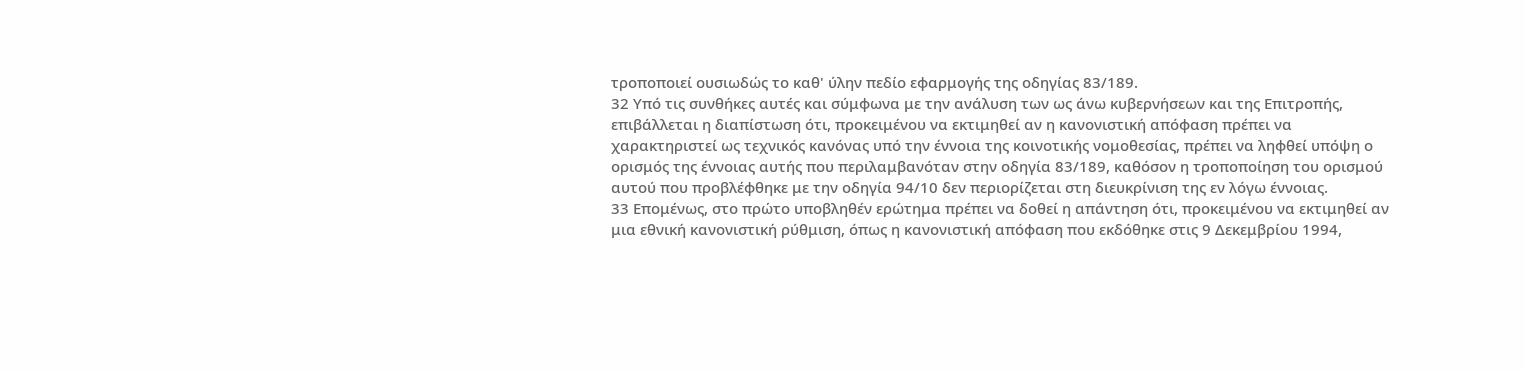τροποποιεί ουσιωδώς το καθ' ύλην πεδίο εφαρμογής της οδηγίας 83/189.
32 Υπό τις συνθήκες αυτές και σύμφωνα με την ανάλυση των ως άνω κυβερνήσεων και της Επιτροπής, επιβάλλεται η διαπίστωση ότι, προκειμένου να εκτιμηθεί αν η κανονιστική απόφαση πρέπει να χαρακτηριστεί ως τεχνικός κανόνας υπό την έννοια της κοινοτικής νομοθεσίας, πρέπει να ληφθεί υπόψη ο ορισμός της έννοιας αυτής που περιλαμβανόταν στην οδηγία 83/189, καθόσον η τροποποίηση του ορισμού αυτού που προβλέφθηκε με την οδηγία 94/10 δεν περιορίζεται στη διευκρίνιση της εν λόγω έννοιας.
33 Επομένως, στο πρώτο υποβληθέν ερώτημα πρέπει να δοθεί η απάντηση ότι, προκειμένου να εκτιμηθεί αν μια εθνική κανονιστική ρύθμιση, όπως η κανονιστική απόφαση που εκδόθηκε στις 9 Δεκεμβρίου 1994,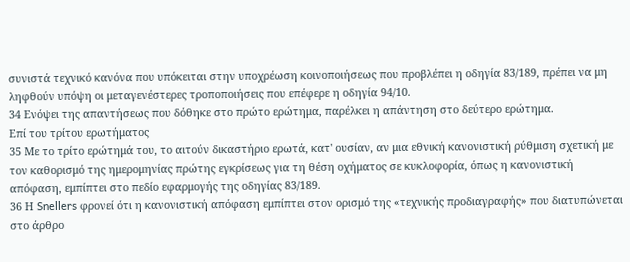συνιστά τεχνικό κανόνα που υπόκειται στην υποχρέωση κοινοποιήσεως που προβλέπει η οδηγία 83/189, πρέπει να μη ληφθούν υπόψη οι μεταγενέστερες τροποποιήσεις που επέφερε η οδηγία 94/10.
34 Ενόψει της απαντήσεως που δόθηκε στο πρώτο ερώτημα, παρέλκει η απάντηση στο δεύτερο ερώτημα.
Επί του τρίτου ερωτήματος
35 Με το τρίτο ερώτημά του, το αιτούν δικαστήριο ερωτά, κατ' ουσίαν, αν μια εθνική κανονιστική ρύθμιση σχετική με τον καθορισμό της ημερομηνίας πρώτης εγκρίσεως για τη θέση οχήματος σε κυκλοφορία, όπως η κανονιστική απόφαση, εμπίπτει στο πεδίο εφαρμογής της οδηγίας 83/189.
36 Η Snellers φρονεί ότι η κανονιστική απόφαση εμπίπτει στον ορισμό της «τεχνικής προδιαγραφής» που διατυπώνεται στο άρθρο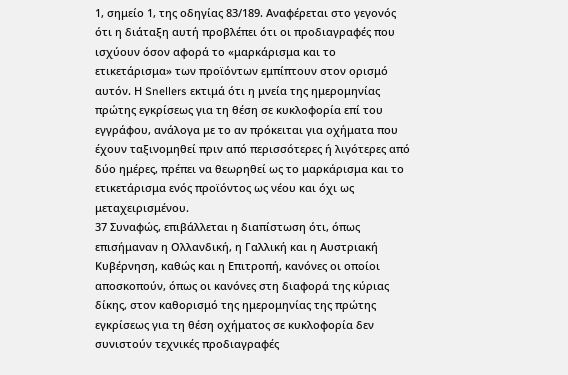1, σημείο 1, της οδηγίας 83/189. Αναφέρεται στο γεγονός ότι η διάταξη αυτή προβλέπει ότι οι προδιαγραφές που ισχύουν όσον αφορά το «μαρκάρισμα και το ετικετάρισμα» των προϊόντων εμπίπτουν στον ορισμό αυτόν. Η Snellers εκτιμά ότι η μνεία της ημερομηνίας πρώτης εγκρίσεως για τη θέση σε κυκλοφορία επί του εγγράφου, ανάλογα με το αν πρόκειται για οχήματα που έχουν ταξινομηθεί πριν από περισσότερες ή λιγότερες από δύο ημέρες, πρέπει να θεωρηθεί ως το μαρκάρισμα και το ετικετάρισμα ενός προϊόντος ως νέου και όχι ως μεταχειρισμένου.
37 Συναφώς, επιβάλλεται η διαπίστωση ότι, όπως επισήμαναν η Ολλανδική, η Γαλλική και η Αυστριακή Κυβέρνηση, καθώς και η Επιτροπή, κανόνες οι οποίοι αποσκοπούν, όπως οι κανόνες στη διαφορά της κύριας δίκης, στον καθορισμό της ημερομηνίας της πρώτης εγκρίσεως για τη θέση οχήματος σε κυκλοφορία δεν συνιστούν τεχνικές προδιαγραφές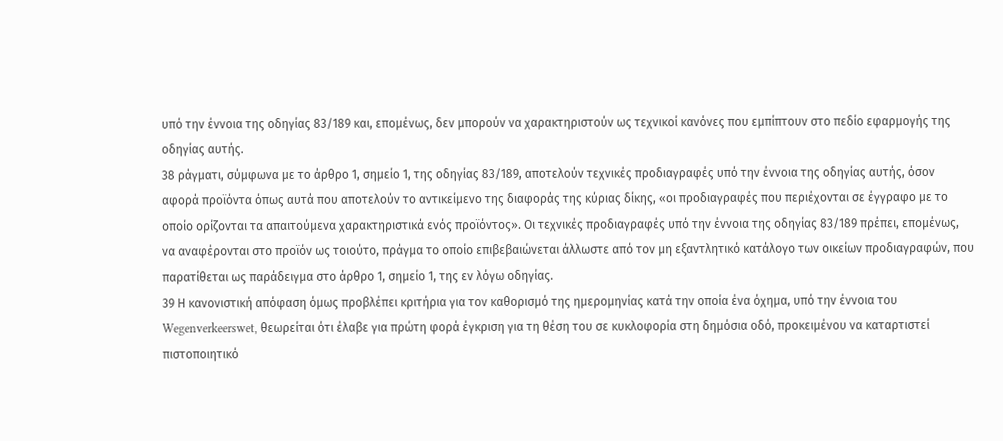υπό την έννοια της οδηγίας 83/189 και, επομένως, δεν μπορούν να χαρακτηριστούν ως τεχνικοί κανόνες που εμπίπτουν στο πεδίο εφαρμογής της οδηγίας αυτής.
38 ράγματι, σύμφωνα με το άρθρο 1, σημείο 1, της οδηγίας 83/189, αποτελούν τεχνικές προδιαγραφές υπό την έννοια της οδηγίας αυτής, όσον αφορά προϊόντα όπως αυτά που αποτελούν το αντικείμενο της διαφοράς της κύριας δίκης, «οι προδιαγραφές που περιέχονται σε έγγραφο με το οποίο ορίζονται τα απαιτούμενα χαρακτηριστικά ενός προϊόντος». Οι τεχνικές προδιαγραφές υπό την έννοια της οδηγίας 83/189 πρέπει, επομένως, να αναφέρονται στο προϊόν ως τοιούτο, πράγμα το οποίο επιβεβαιώνεται άλλωστε από τον μη εξαντλητικό κατάλογο των οικείων προδιαγραφών, που παρατίθεται ως παράδειγμα στο άρθρο 1, σημείο 1, της εν λόγω οδηγίας.
39 Η κανονιστική απόφαση όμως προβλέπει κριτήρια για τον καθορισμό της ημερομηνίας κατά την οποία ένα όχημα, υπό την έννοια του Wegenverkeerswet, θεωρείται ότι έλαβε για πρώτη φορά έγκριση για τη θέση του σε κυκλοφορία στη δημόσια οδό, προκειμένου να καταρτιστεί πιστοποιητικό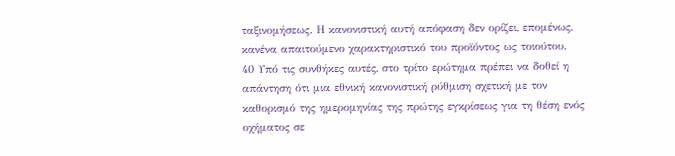ταξινομήσεως. Η κανονιστική αυτή απόφαση δεν ορίζει, επομένως, κανένα απαιτούμενο χαρακτηριστικό του προϊόντος ως τοιούτου.
40 Υπό τις συνθήκες αυτές, στο τρίτο ερώτημα πρέπει να δοθεί η απάντηση ότι μια εθνική κανονιστική ρύθμιση σχετική με τον καθορισμό της ημερομηνίας της πρώτης εγκρίσεως για τη θέση ενός οχήματος σε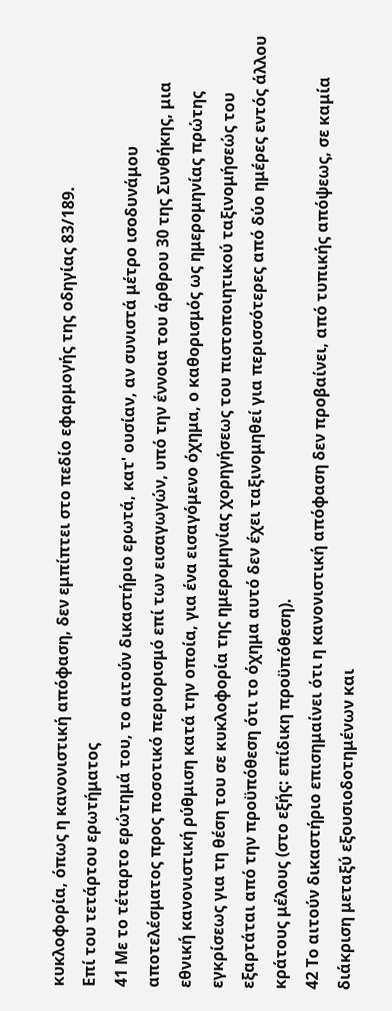κυκλοφορία, όπως η κανονιστική απόφαση, δεν εμπίπτει στο πεδίο εφαρμογής της οδηγίας 83/189.
Επί του τετάρτου ερωτήματος
41 Με το τέταρτο ερώτημά του, το αιτούν δικαστήριο ερωτά, κατ' ουσίαν, αν συνιστά μέτρο ισοδυνάμου αποτελέσματος προς ποσοτικό περιορισμό επί των εισαγωγών, υπό την έννοια του άρθρου 30 της Συνθήκης, μια εθνική κανονιστική ρύθμιση κατά την οποία, για ένα εισαγόμενο όχημα, ο καθορισμός ως ημερομηνίας πρώτης εγκρίσεως για τη θέση του σε κυκλοφορία της ημερομηνίας χορηγήσεως του πιστοποιητικού ταξινομήσεώς του εξαρτάται από την προϋπόθεση ότι το όχημα αυτό δεν έχει ταξινομηθεί για περισσότερες από δύο ημέρες εντός άλλου κράτους μέλους (στο εξής: επίδικη προϋπόθεση).
42 Το αιτούν δικαστήριο επισημαίνει ότι η κανονιστική απόφαση δεν προβαίνει, από τυπικής απόψεως, σε καμία διάκριση μεταξύ εξουσιοδοτημένων και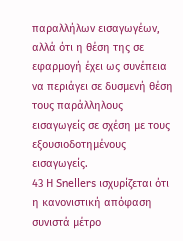παραλλήλων εισαγωγέων, αλλά ότι η θέση της σε εφαρμογή έχει ως συνέπεια να περιάγει σε δυσμενή θέση τους παράλληλους εισαγωγείς σε σχέση με τους εξουσιοδοτημένους εισαγωγείς.
43 Η Snellers ισχυρίζεται ότι η κανονιστική απόφαση συνιστά μέτρο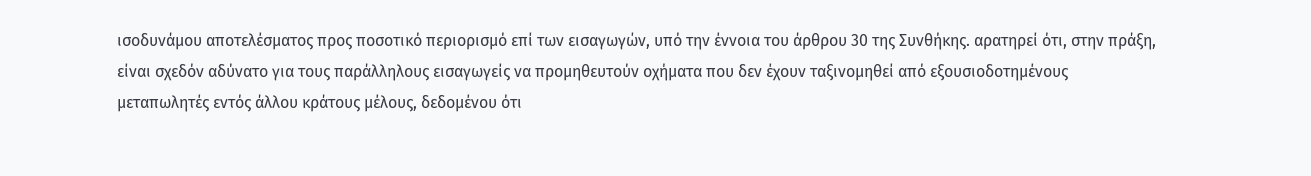ισοδυνάμου αποτελέσματος προς ποσοτικό περιορισμό επί των εισαγωγών, υπό την έννοια του άρθρου 30 της Συνθήκης. αρατηρεί ότι, στην πράξη, είναι σχεδόν αδύνατο για τους παράλληλους εισαγωγείς να προμηθευτούν οχήματα που δεν έχουν ταξινομηθεί από εξουσιοδοτημένους μεταπωλητές εντός άλλου κράτους μέλους, δεδομένου ότι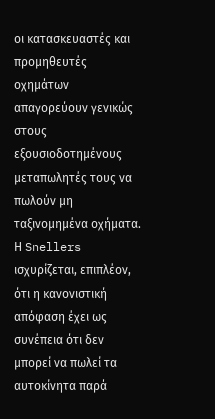οι κατασκευαστές και προμηθευτές οχημάτων απαγορεύουν γενικώς στους εξουσιοδοτημένους μεταπωλητές τους να πωλούν μη ταξινομημένα οχήματα. Η Snellers ισχυρίζεται, επιπλέον, ότι η κανονιστική απόφαση έχει ως συνέπεια ότι δεν μπορεί να πωλεί τα αυτοκίνητα παρά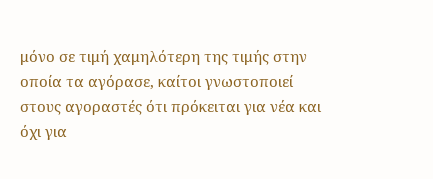μόνο σε τιμή χαμηλότερη της τιμής στην οποία τα αγόρασε, καίτοι γνωστοποιεί στους αγοραστές ότι πρόκειται για νέα και όχι για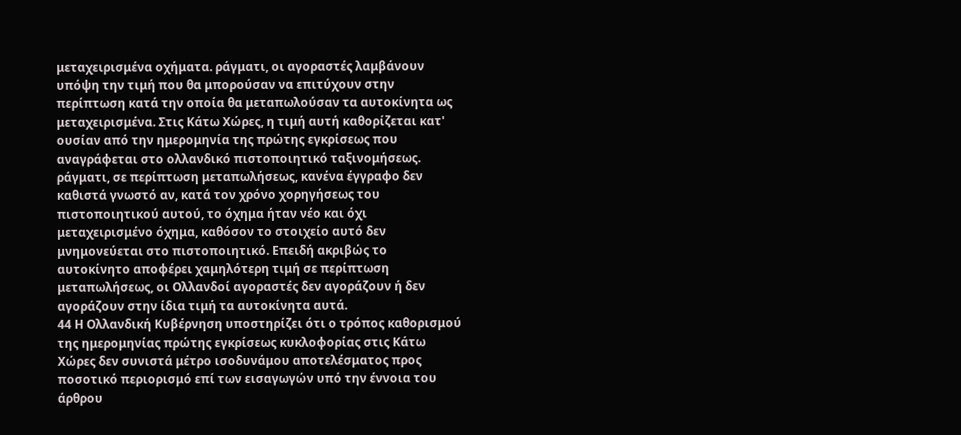μεταχειρισμένα οχήματα. ράγματι, οι αγοραστές λαμβάνουν υπόψη την τιμή που θα μπορούσαν να επιτύχουν στην περίπτωση κατά την οποία θα μεταπωλούσαν τα αυτοκίνητα ως μεταχειρισμένα. Στις Κάτω Χώρες, η τιμή αυτή καθορίζεται κατ' ουσίαν από την ημερομηνία της πρώτης εγκρίσεως που αναγράφεται στο ολλανδικό πιστοποιητικό ταξινομήσεως. ράγματι, σε περίπτωση μεταπωλήσεως, κανένα έγγραφο δεν καθιστά γνωστό αν, κατά τον χρόνο χορηγήσεως του πιστοποιητικού αυτού, το όχημα ήταν νέο και όχι μεταχειρισμένο όχημα, καθόσον το στοιχείο αυτό δεν μνημονεύεται στο πιστοποιητικό. Επειδή ακριβώς το αυτοκίνητο αποφέρει χαμηλότερη τιμή σε περίπτωση μεταπωλήσεως, οι Ολλανδοί αγοραστές δεν αγοράζουν ή δεν αγοράζουν στην ίδια τιμή τα αυτοκίνητα αυτά.
44 Η Ολλανδική Κυβέρνηση υποστηρίζει ότι ο τρόπος καθορισμού της ημερομηνίας πρώτης εγκρίσεως κυκλοφορίας στις Κάτω Χώρες δεν συνιστά μέτρο ισοδυνάμου αποτελέσματος προς ποσοτικό περιορισμό επί των εισαγωγών υπό την έννοια του άρθρου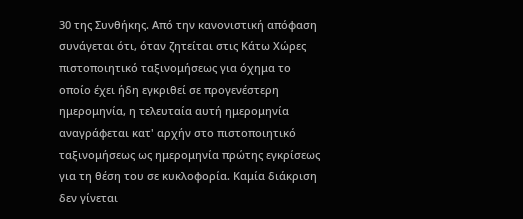30 της Συνθήκης. Από την κανονιστική απόφαση συνάγεται ότι, όταν ζητείται στις Κάτω Χώρες πιστοποιητικό ταξινομήσεως για όχημα το οποίο έχει ήδη εγκριθεί σε προγενέστερη ημερομηνία, η τελευταία αυτή ημερομηνία αναγράφεται κατ' αρχήν στο πιστοποιητικό ταξινομήσεως ως ημερομηνία πρώτης εγκρίσεως για τη θέση του σε κυκλοφορία. Καμία διάκριση δεν γίνεται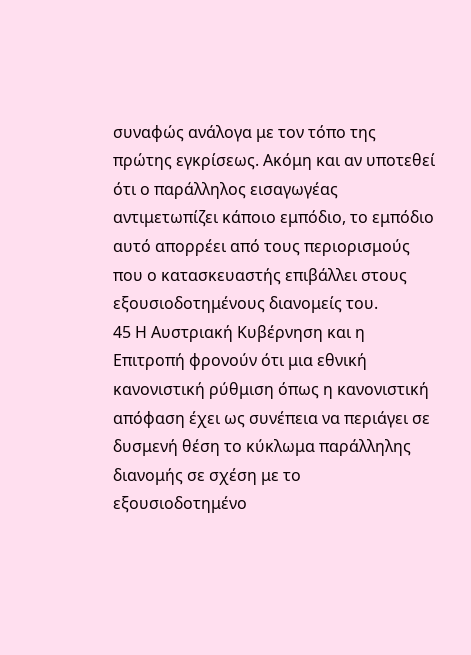συναφώς ανάλογα με τον τόπο της πρώτης εγκρίσεως. Ακόμη και αν υποτεθεί ότι ο παράλληλος εισαγωγέας αντιμετωπίζει κάποιο εμπόδιο, το εμπόδιο αυτό απορρέει από τους περιορισμούς που ο κατασκευαστής επιβάλλει στους εξουσιοδοτημένους διανομείς του.
45 Η Αυστριακή Κυβέρνηση και η Επιτροπή φρονούν ότι μια εθνική κανονιστική ρύθμιση όπως η κανονιστική απόφαση έχει ως συνέπεια να περιάγει σε δυσμενή θέση το κύκλωμα παράλληλης διανομής σε σχέση με το εξουσιοδοτημένο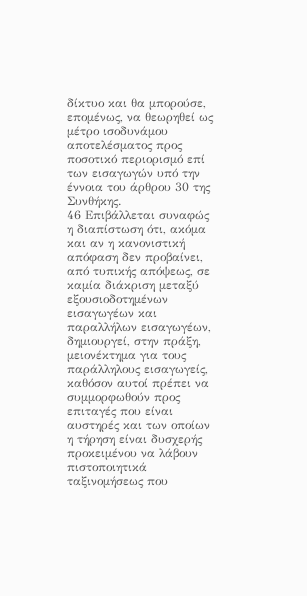δίκτυο και θα μπορούσε, επομένως, να θεωρηθεί ως μέτρο ισοδυνάμου αποτελέσματος προς ποσοτικό περιορισμό επί των εισαγωγών υπό την έννοια του άρθρου 30 της Συνθήκης.
46 Επιβάλλεται συναφώς η διαπίστωση ότι, ακόμα και αν η κανονιστική απόφαση δεν προβαίνει, από τυπικής απόψεως, σε καμία διάκριση μεταξύ εξουσιοδοτημένων εισαγωγέων και παραλλήλων εισαγωγέων, δημιουργεί, στην πράξη, μειονέκτημα για τους παράλληλους εισαγωγείς, καθόσον αυτοί πρέπει να συμμορφωθούν προς επιταγές που είναι αυστηρές και των οποίων η τήρηση είναι δυσχερής προκειμένου να λάβουν πιστοποιητικά ταξινομήσεως που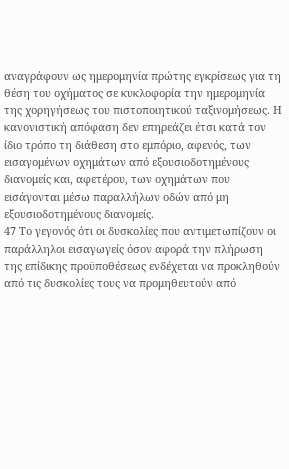αναγράφουν ως ημερομηνία πρώτης εγκρίσεως για τη θέση του οχήματος σε κυκλοφορία την ημερομηνία της χορηγήσεως του πιστοποιητικού ταξινομήσεως. Η κανονιστική απόφαση δεν επηρεάζει έτσι κατά τον ίδιο τρόπο τη διάθεση στο εμπόριο, αφενός, των εισαγομένων οχημάτων από εξουσιοδοτημένους διανομείς και, αφετέρου, των οχημάτων που εισάγονται μέσω παραλλήλων οδών από μη εξουσιοδοτημένους διανομείς.
47 Το γεγονός ότι οι δυσκολίες που αντιμετωπίζουν οι παράλληλοι εισαγωγείς όσον αφορά την πλήρωση της επίδικης προϋποθέσεως ενδέχεται να προκληθούν από τις δυσκολίες τους να προμηθευτούν από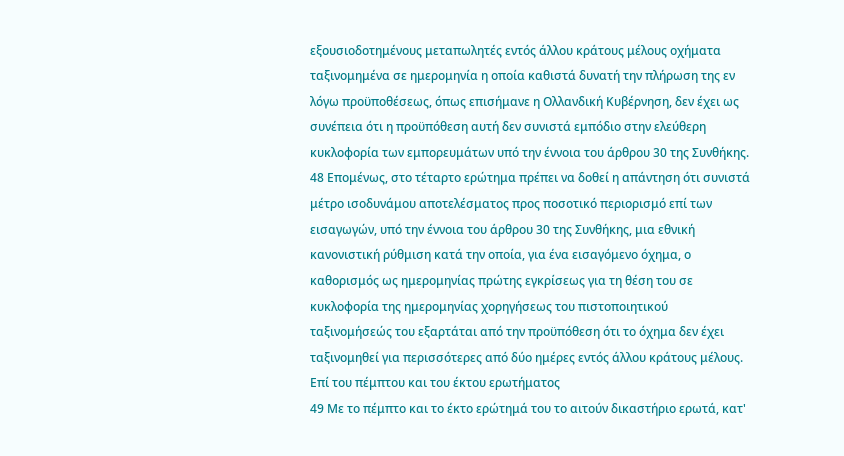εξουσιοδοτημένους μεταπωλητές εντός άλλου κράτους μέλους οχήματα ταξινομημένα σε ημερομηνία η οποία καθιστά δυνατή την πλήρωση της εν λόγω προϋποθέσεως, όπως επισήμανε η Ολλανδική Κυβέρνηση, δεν έχει ως συνέπεια ότι η προϋπόθεση αυτή δεν συνιστά εμπόδιο στην ελεύθερη κυκλοφορία των εμπορευμάτων υπό την έννοια του άρθρου 30 της Συνθήκης.
48 Επομένως, στο τέταρτο ερώτημα πρέπει να δοθεί η απάντηση ότι συνιστά μέτρο ισοδυνάμου αποτελέσματος προς ποσοτικό περιορισμό επί των εισαγωγών, υπό την έννοια του άρθρου 30 της Συνθήκης, μια εθνική κανονιστική ρύθμιση κατά την οποία, για ένα εισαγόμενο όχημα, ο καθορισμός ως ημερομηνίας πρώτης εγκρίσεως για τη θέση του σε κυκλοφορία της ημερομηνίας χορηγήσεως του πιστοποιητικού ταξινομήσεώς του εξαρτάται από την προϋπόθεση ότι το όχημα δεν έχει ταξινομηθεί για περισσότερες από δύο ημέρες εντός άλλου κράτους μέλους.
Επί του πέμπτου και του έκτου ερωτήματος
49 Με το πέμπτο και το έκτο ερώτημά του το αιτούν δικαστήριο ερωτά, κατ'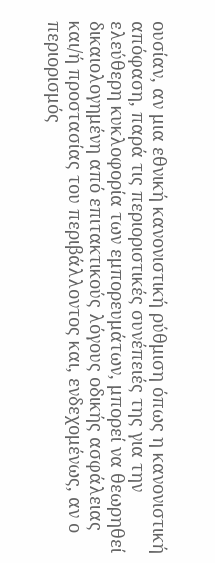ουσίαν, αν μια εθνική κανονιστική ρύθμιση όπως η κανονιστική απόφαση, παρά τις περιοριστικές συνέπειές της για την ελεύθερη κυκλοφορία των εμπορευμάτων, μπορεί να θεωρηθεί δικαιολογημένη από επιτακτικούς λόγους οδικής ασφάλειας και/ή προστασίας του περιβάλλοντος και, ενδεχομένως, αν ο περιορισμός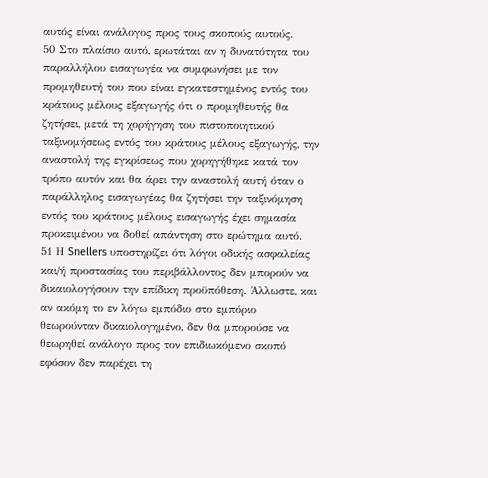αυτός είναι ανάλογος προς τους σκοπούς αυτούς.
50 Στο πλαίσιο αυτό, ερωτάται αν η δυνατότητα του παραλλήλου εισαγωγέα να συμφωνήσει με τον προμηθευτή του που είναι εγκατεστημένος εντός του κράτους μέλους εξαγωγής ότι ο προμηθευτής θα ζητήσει, μετά τη χορήγηση του πιστοποιητικού ταξινομήσεως εντός του κράτους μέλους εξαγωγής, την αναστολή της εγκρίσεως που χορηγήθηκε κατά τον τρόπο αυτόν και θα άρει την αναστολή αυτή όταν ο παράλληλος εισαγωγέας θα ζητήσει την ταξινόμηση εντός του κράτους μέλους εισαγωγής έχει σημασία προκειμένου να δοθεί απάντηση στο ερώτημα αυτό.
51 Η Snellers υποστηρίζει ότι λόγοι οδικής ασφαλείας και/ή προστασίας του περιβάλλοντος δεν μπορούν να δικαιολογήσουν την επίδικη προϋπόθεση. Άλλωστε, και αν ακόμη το εν λόγω εμπόδιο στο εμπόριο θεωρούνταν δικαιολογημένο, δεν θα μπορούσε να θεωρηθεί ανάλογο προς τον επιδιωκόμενο σκοπό εφόσον δεν παρέχει τη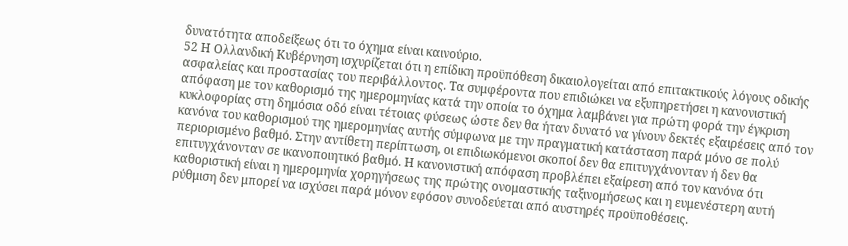δυνατότητα αποδείξεως ότι το όχημα είναι καινούριο.
52 Η Ολλανδική Κυβέρνηση ισχυρίζεται ότι η επίδικη προϋπόθεση δικαιολογείται από επιτακτικούς λόγους οδικής ασφαλείας και προστασίας του περιβάλλοντος. Τα συμφέροντα που επιδιώκει να εξυπηρετήσει η κανονιστική απόφαση με τον καθορισμό της ημερομηνίας κατά την οποία το όχημα λαμβάνει για πρώτη φορά την έγκριση κυκλοφορίας στη δημόσια οδό είναι τέτοιας φύσεως ώστε δεν θα ήταν δυνατό να γίνουν δεκτές εξαιρέσεις από τον κανόνα του καθορισμού της ημερομηνίας αυτής σύμφωνα με την πραγματική κατάσταση παρά μόνο σε πολύ περιορισμένο βαθμό. Στην αντίθετη περίπτωση, οι επιδιωκόμενοι σκοποί δεν θα επιτυγχάνονταν ή δεν θα επιτυγχάνονταν σε ικανοποιητικό βαθμό. Η κανονιστική απόφαση προβλέπει εξαίρεση από τον κανόνα ότι καθοριστική είναι η ημερομηνία χορηγήσεως της πρώτης ονομαστικής ταξινομήσεως και η ευμενέστερη αυτή ρύθμιση δεν μπορεί να ισχύσει παρά μόνον εφόσον συνοδεύεται από αυστηρές προϋποθέσεις.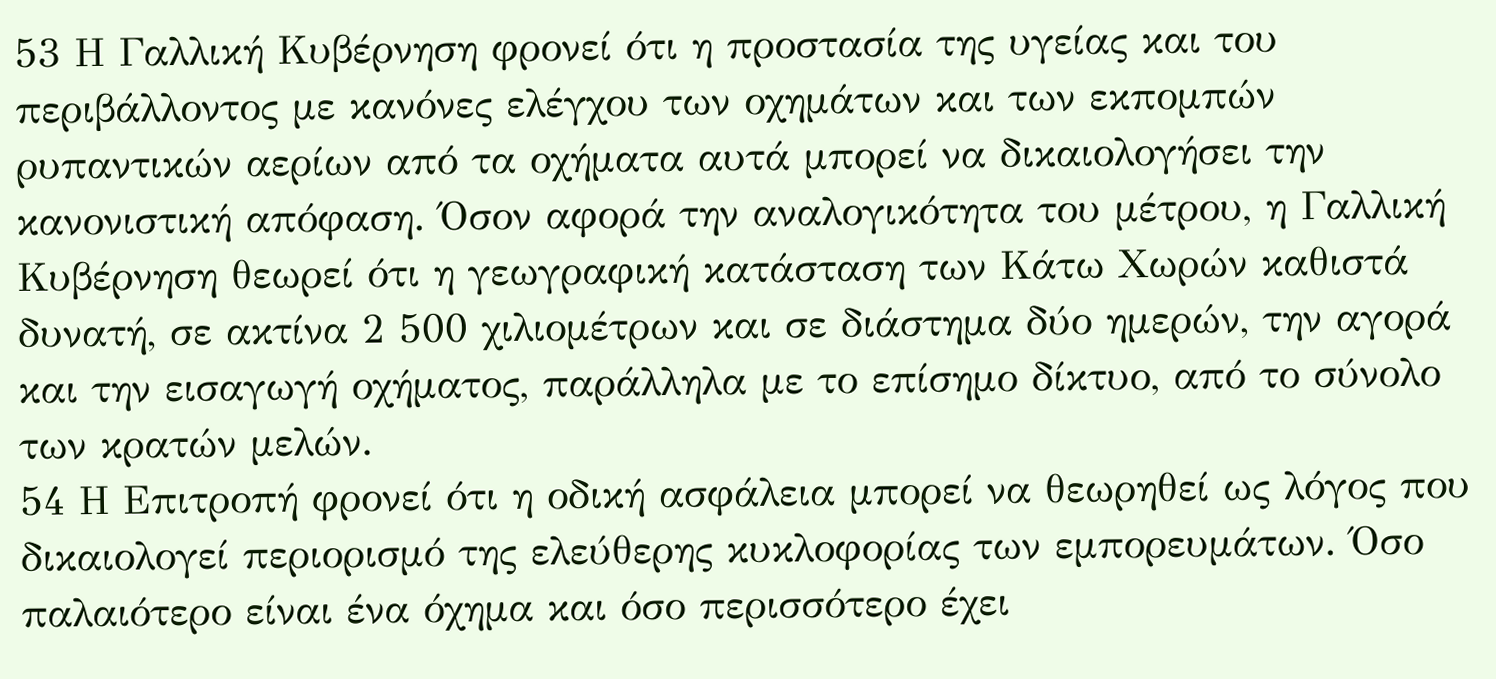53 Η Γαλλική Κυβέρνηση φρονεί ότι η προστασία της υγείας και του περιβάλλοντος με κανόνες ελέγχου των οχημάτων και των εκπομπών ρυπαντικών αερίων από τα οχήματα αυτά μπορεί να δικαιολογήσει την κανονιστική απόφαση. Όσον αφορά την αναλογικότητα του μέτρου, η Γαλλική Κυβέρνηση θεωρεί ότι η γεωγραφική κατάσταση των Κάτω Χωρών καθιστά δυνατή, σε ακτίνα 2 500 χιλιομέτρων και σε διάστημα δύο ημερών, την αγορά και την εισαγωγή οχήματος, παράλληλα με το επίσημο δίκτυο, από το σύνολο των κρατών μελών.
54 Η Επιτροπή φρονεί ότι η οδική ασφάλεια μπορεί να θεωρηθεί ως λόγος που δικαιολογεί περιορισμό της ελεύθερης κυκλοφορίας των εμπορευμάτων. Όσο παλαιότερο είναι ένα όχημα και όσο περισσότερο έχει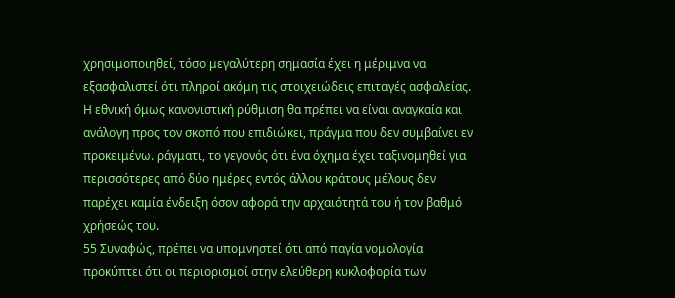χρησιμοποιηθεί, τόσο μεγαλύτερη σημασία έχει η μέριμνα να εξασφαλιστεί ότι πληροί ακόμη τις στοιχειώδεις επιταγές ασφαλείας. Η εθνική όμως κανονιστική ρύθμιση θα πρέπει να είναι αναγκαία και ανάλογη προς τον σκοπό που επιδιώκει, πράγμα που δεν συμβαίνει εν προκειμένω. ράγματι, το γεγονός ότι ένα όχημα έχει ταξινομηθεί για περισσότερες από δύο ημέρες εντός άλλου κράτους μέλους δεν παρέχει καμία ένδειξη όσον αφορά την αρχαιότητά του ή τον βαθμό χρήσεώς του.
55 Συναφώς, πρέπει να υπομνηστεί ότι από παγία νομολογία προκύπτει ότι οι περιορισμοί στην ελεύθερη κυκλοφορία των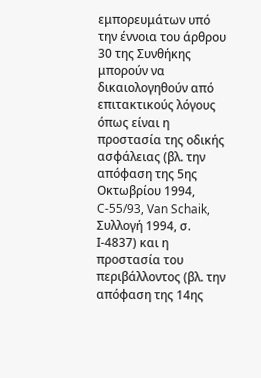εμπορευμάτων υπό την έννοια του άρθρου 30 της Συνθήκης μπορούν να δικαιολογηθούν από επιτακτικούς λόγους όπως είναι η προστασία της οδικής ασφάλειας (βλ. την απόφαση της 5ης Οκτωβρίου 1994, C-55/93, Van Schaik, Συλλογή 1994, σ. Ι-4837) και η προστασία του περιβάλλοντος (βλ. την απόφαση της 14ης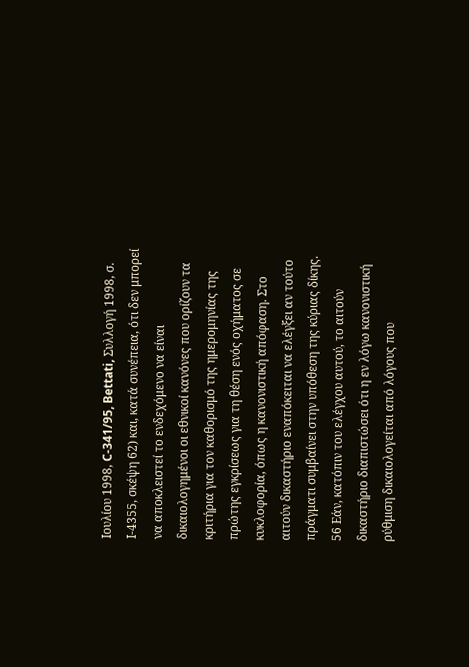Ιουλίου 1998, C-341/95, Bettati, Συλλογή 1998, σ. Ι-4355, σκέψη 62) και, κατά συνέπεια, ότι δεν μπορεί να αποκλειστεί το ενδεχόμενο να είναι δικαιολογημένοι οι εθνικοί κανόνες που ορίζουν τα κριτήρια για τον καθορισμό της ημερομηνίας της πρώτης εγκρίσεως για τη θέση ενός οχήματος σε κυκλοφορία, όπως η κανονιστική απόφαση. Στο αιτούν δικαστήριο εναπόκειται να ελέγξει αν τούτο πράγματι συμβαίνει στην υπόθεση της κύριας δίκης.
56 Εάν, κατόπιν του ελέγχου αυτού, το αιτούν δικαστήριο διαπιστώσει ότι η εν λόγω κανονιστική ρύθμιση δικαιολογείται από λόγους που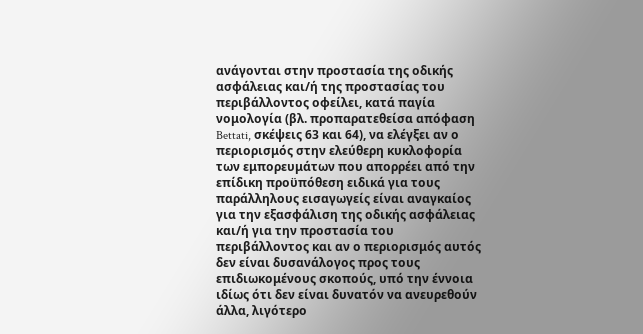ανάγονται στην προστασία της οδικής ασφάλειας και/ή της προστασίας του περιβάλλοντος οφείλει, κατά παγία νομολογία (βλ. προπαρατεθείσα απόφαση Bettati, σκέψεις 63 και 64), να ελέγξει αν ο περιορισμός στην ελεύθερη κυκλοφορία των εμπορευμάτων που απορρέει από την επίδικη προϋπόθεση ειδικά για τους παράλληλους εισαγωγείς είναι αναγκαίος για την εξασφάλιση της οδικής ασφάλειας και/ή για την προστασία του περιβάλλοντος και αν ο περιορισμός αυτός δεν είναι δυσανάλογος προς τους επιδιωκομένους σκοπούς, υπό την έννοια ιδίως ότι δεν είναι δυνατόν να ανευρεθούν άλλα, λιγότερο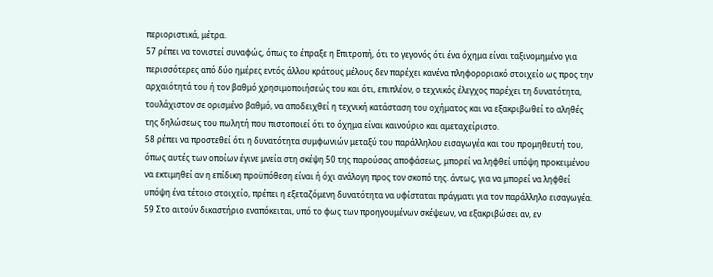περιοριστικά, μέτρα.
57 ρέπει να τονιστεί συναφώς, όπως το έπραξε η Επιτροπή, ότι το γεγονός ότι ένα όχημα είναι ταξινομημένο για περισσότερες από δύο ημέρες εντός άλλου κράτους μέλους δεν παρέχει κανένα πληφοροριακό στοιχείο ως προς την αρχαιότητά του ή τον βαθμό χρησιμοποιήσεώς του και ότι, επιπλέον, ο τεχνικός έλεγχος παρέχει τη δυνατότητα, τουλάχιστον σε ορισμένο βαθμό, να αποδειχθεί η τεχνική κατάσταση του οχήματος και να εξακριβωθεί το αληθές της δηλώσεως του πωλητή που πιστοποιεί ότι το όχημα είναι καινούριο και αμεταχείριστο.
58 ρέπει να προστεθεί ότι η δυνατότητα συμφωνιών μεταξύ του παράλληλου εισαγωγέα και του προμηθευτή του, όπως αυτές των οποίων έγινε μνεία στη σκέψη 50 της παρούσας αποφάσεως, μπορεί να ληφθεί υπόψη προκειμένου να εκτιμηθεί αν η επίδικη προϋπόθεση είναι ή όχι ανάλογη προς τον σκοπό της. άντως, για να μπορεί να ληφθεί υπόψη ένα τέτοιο στοιχείο, πρέπει η εξεταζόμενη δυνατότητα να υφίσταται πράγματι για τον παράλληλο εισαγωγέα.
59 Στο αιτούν δικαστήριο εναπόκειται, υπό το φως των προηγουμένων σκέψεων, να εξακριβώσει αν, εν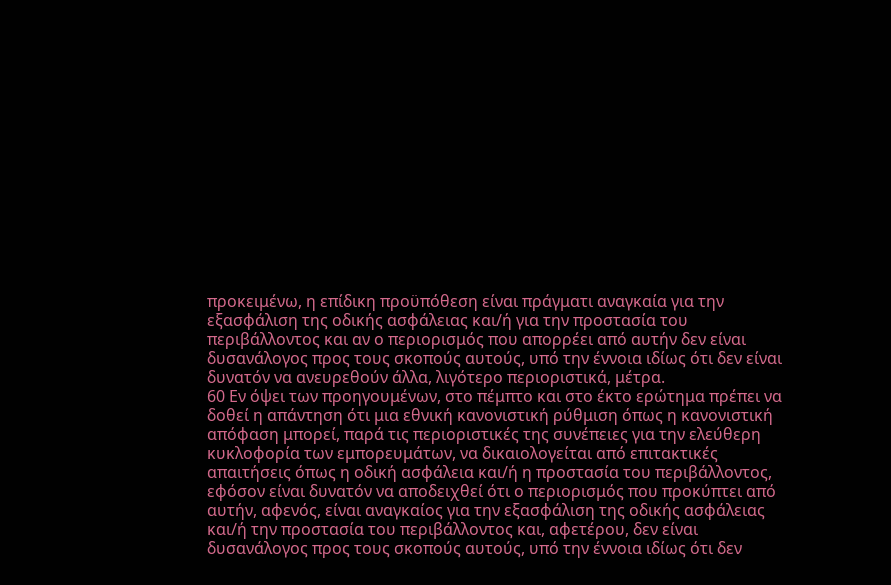προκειμένω, η επίδικη προϋπόθεση είναι πράγματι αναγκαία για την εξασφάλιση της οδικής ασφάλειας και/ή για την προστασία του περιβάλλοντος και αν ο περιορισμός που απορρέει από αυτήν δεν είναι δυσανάλογος προς τους σκοπούς αυτούς, υπό την έννοια ιδίως ότι δεν είναι δυνατόν να ανευρεθούν άλλα, λιγότερο περιοριστικά, μέτρα.
60 Εν όψει των προηγουμένων, στο πέμπτο και στο έκτο ερώτημα πρέπει να δοθεί η απάντηση ότι μια εθνική κανονιστική ρύθμιση όπως η κανονιστική απόφαση μπορεί, παρά τις περιοριστικές της συνέπειες για την ελεύθερη κυκλοφορία των εμπορευμάτων, να δικαιολογείται από επιτακτικές απαιτήσεις όπως η οδική ασφάλεια και/ή η προστασία του περιβάλλοντος, εφόσον είναι δυνατόν να αποδειχθεί ότι ο περιορισμός που προκύπτει από αυτήν, αφενός, είναι αναγκαίος για την εξασφάλιση της οδικής ασφάλειας και/ή την προστασία του περιβάλλοντος και, αφετέρου, δεν είναι δυσανάλογος προς τους σκοπούς αυτούς, υπό την έννοια ιδίως ότι δεν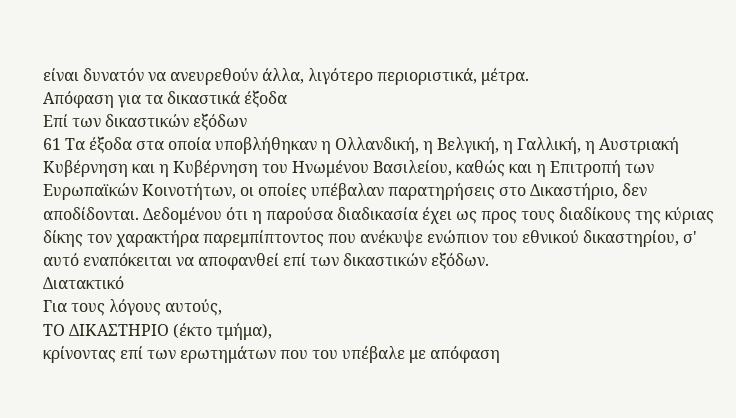είναι δυνατόν να ανευρεθούν άλλα, λιγότερο περιοριστικά, μέτρα.
Απόφαση για τα δικαστικά έξοδα
Επί των δικαστικών εξόδων
61 Τα έξοδα στα οποία υποβλήθηκαν η Ολλανδική, η Βελγική, η Γαλλική, η Αυστριακή Κυβέρνηση και η Κυβέρνηση του Ηνωμένου Βασιλείου, καθώς και η Επιτροπή των Ευρωπαϊκών Κοινοτήτων, οι οποίες υπέβαλαν παρατηρήσεις στο Δικαστήριο, δεν αποδίδονται. Δεδομένου ότι η παρούσα διαδικασία έχει ως προς τους διαδίκους της κύριας δίκης τον χαρακτήρα παρεμπίπτοντος που ανέκυψε ενώπιον του εθνικού δικαστηρίου, σ' αυτό εναπόκειται να αποφανθεί επί των δικαστικών εξόδων.
Διατακτικό
Για τους λόγους αυτούς,
ΤΟ ΔΙΚΑΣΤΗΡΙΟ (έκτο τμήμα),
κρίνοντας επί των ερωτημάτων που του υπέβαλε με απόφαση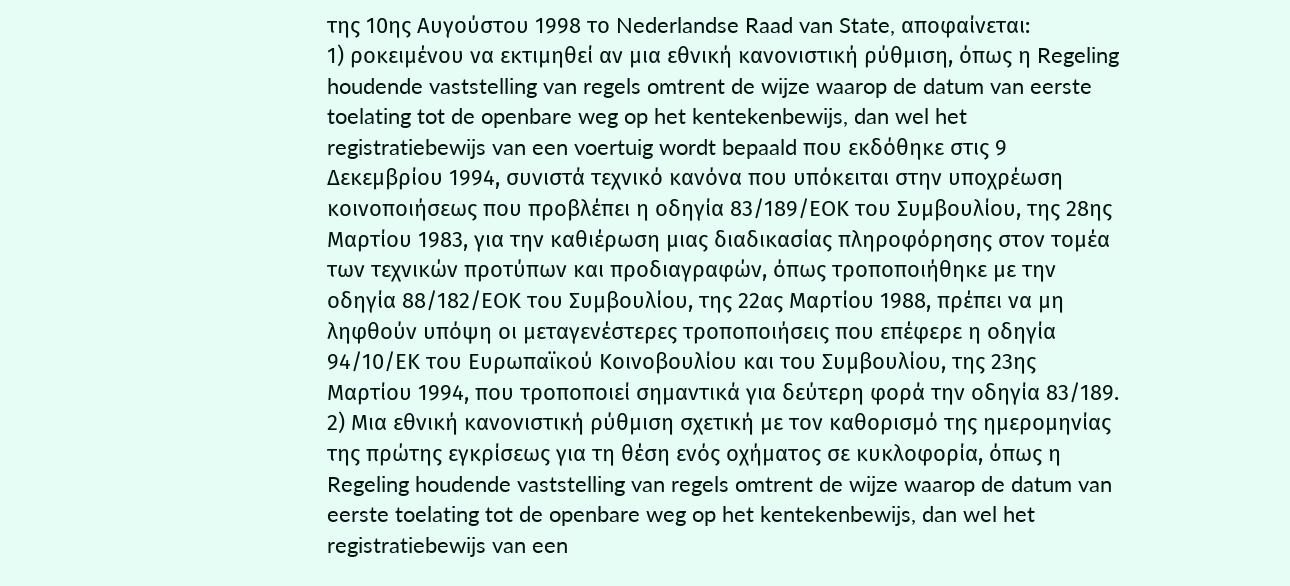της 10ης Αυγούστου 1998 το Nederlandse Raad van State, αποφαίνεται:
1) ροκειμένου να εκτιμηθεί αν μια εθνική κανονιστική ρύθμιση, όπως η Regeling houdende vaststelling van regels omtrent de wijze waarop de datum van eerste toelating tot de openbare weg op het kentekenbewijs, dan wel het registratiebewijs van een voertuig wordt bepaald που εκδόθηκε στις 9 Δεκεμβρίου 1994, συνιστά τεχνικό κανόνα που υπόκειται στην υποχρέωση κοινοποιήσεως που προβλέπει η οδηγία 83/189/ΕΟΚ του Συμβουλίου, της 28ης Μαρτίου 1983, για την καθιέρωση μιας διαδικασίας πληροφόρησης στον τομέα των τεχνικών προτύπων και προδιαγραφών, όπως τροποποιήθηκε με την οδηγία 88/182/ΕΟΚ του Συμβουλίου, της 22ας Μαρτίου 1988, πρέπει να μη ληφθούν υπόψη οι μεταγενέστερες τροποποιήσεις που επέφερε η οδηγία 94/10/ΕΚ του Ευρωπαϊκού Κοινοβουλίου και του Συμβουλίου, της 23ης Μαρτίου 1994, που τροποποιεί σημαντικά για δεύτερη φορά την οδηγία 83/189.
2) Μια εθνική κανονιστική ρύθμιση σχετική με τον καθορισμό της ημερομηνίας της πρώτης εγκρίσεως για τη θέση ενός οχήματος σε κυκλοφορία, όπως η Regeling houdende vaststelling van regels omtrent de wijze waarop de datum van eerste toelating tot de openbare weg op het kentekenbewijs, dan wel het registratiebewijs van een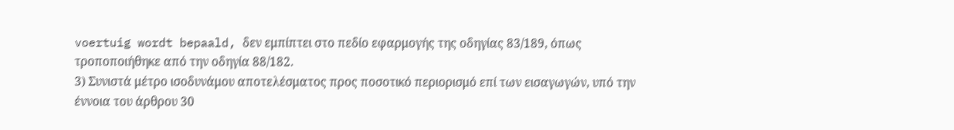voertuig wordt bepaald, δεν εμπίπτει στο πεδίο εφαρμογής της οδηγίας 83/189, όπως τροποποιήθηκε από την οδηγία 88/182.
3) Συνιστά μέτρο ισοδυνάμου αποτελέσματος προς ποσοτικό περιορισμό επί των εισαγωγών, υπό την έννοια του άρθρου 30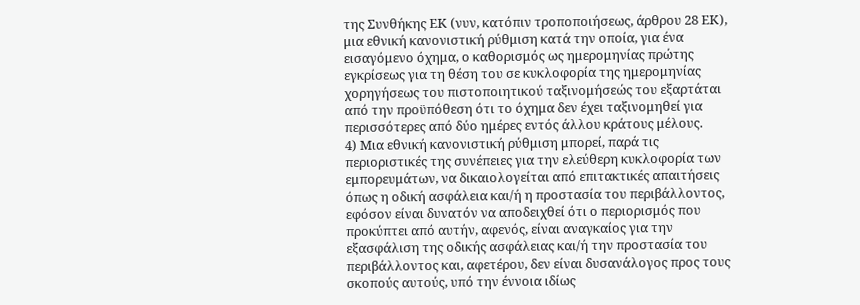της Συνθήκης ΕΚ (νυν, κατόπιν τροποποιήσεως, άρθρου 28 ΕΚ), μια εθνική κανονιστική ρύθμιση κατά την οποία, για ένα εισαγόμενο όχημα, ο καθορισμός ως ημερομηνίας πρώτης εγκρίσεως για τη θέση του σε κυκλοφορία της ημερομηνίας χορηγήσεως του πιστοποιητικού ταξινομήσεώς του εξαρτάται από την προϋπόθεση ότι το όχημα δεν έχει ταξινομηθεί για περισσότερες από δύο ημέρες εντός άλλου κράτους μέλους.
4) Μια εθνική κανονιστική ρύθμιση μπορεί, παρά τις περιοριστικές της συνέπειες για την ελεύθερη κυκλοφορία των εμπορευμάτων, να δικαιολογείται από επιτακτικές απαιτήσεις όπως η οδική ασφάλεια και/ή η προστασία του περιβάλλοντος, εφόσον είναι δυνατόν να αποδειχθεί ότι ο περιορισμός που προκύπτει από αυτήν, αφενός, είναι αναγκαίος για την εξασφάλιση της οδικής ασφάλειας και/ή την προστασία του περιβάλλοντος και, αφετέρου, δεν είναι δυσανάλογος προς τους σκοπούς αυτούς, υπό την έννοια ιδίως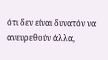ότι δεν είναι δυνατόν να ανευρεθούν άλλα,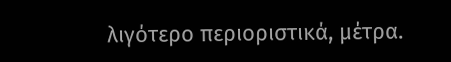λιγότερο περιοριστικά, μέτρα.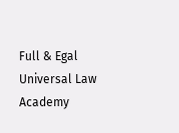Full & Egal Universal Law Academy